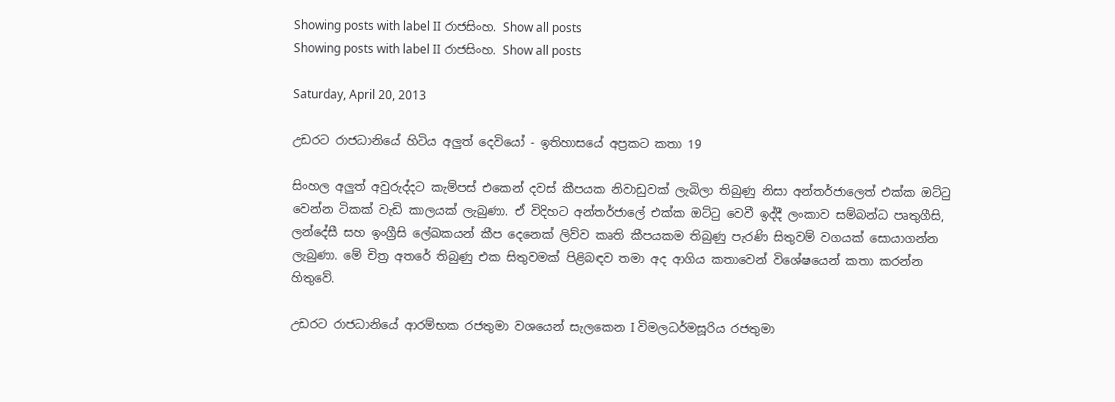Showing posts with label II රාජසිංහ. Show all posts
Showing posts with label II රාජසිංහ. Show all posts

Saturday, April 20, 2013

උඩරට රාජධානියේ හිටිය අලුත් දෙවියෝ - ඉතිහාසයේ අප්‍රකට කතා 19

සිංහල අලුත් අවුරුද්දට කැම්පස් එකෙන් දවස් කීපයක නිවාඩුවක් ලැබිලා තිබුණු නිසා අන්තර්ජාලෙත් එක්ක ඔට්ටු වෙන්න ටිකක් වැඩි කාලයක් ලැබුණා. ඒ විදිහට අන්තර්ජාලේ එක්ක ඔට්ටු වෙවී ඉද්දී ලංකාව සම්බන්ධ පෘතුගීසි, ලන්දේසී සහ ඉංග්‍රීසි ලේඛකයන් කීප දෙනෙක් ලිව්ව කෘති කීපයකම තිබුණු පැරණි සිතුවම් වගයක් සොයාගන්න ලැබුණා. මේ චිත්‍ර අතරේ තිබුණු එක සිතුවමක් පිළිබඳව තමා අද ආගිය කතාවෙන් විශේෂයෙන් කතා කරන්න හිතුවේ.

උඩරට රාජධානියේ ආරම්භක රජතුමා වශයෙන් සැලකෙන I විමලධර්මසූරිය රජතුමා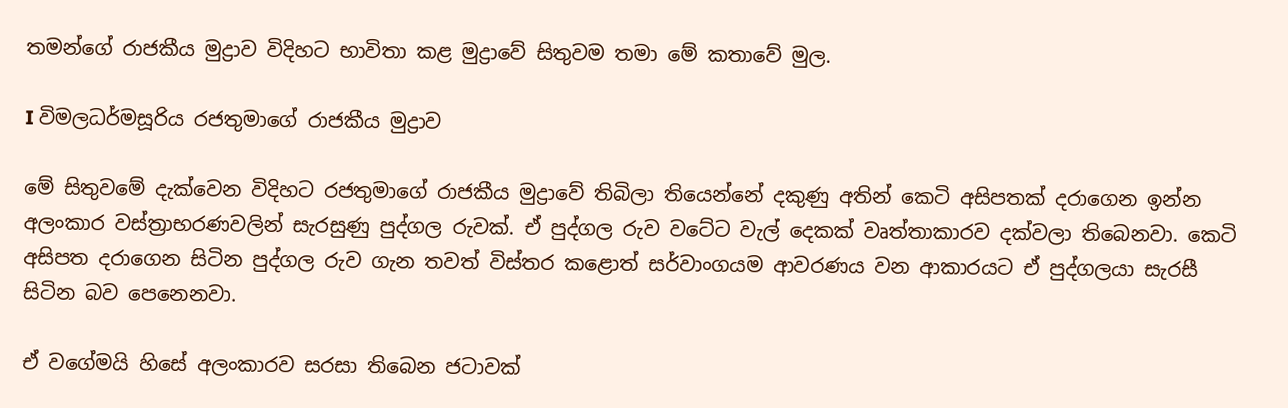තමන්ගේ රාජකීය මුද්‍රාව විදිහට භාවිතා කළ මුද්‍රාවේ සිතුවම තමා මේ කතාවේ මුල.

I විමලධර්මසූරිය රජතුමාගේ රාජකීය මුද්‍රාව

මේ සිතුවමේ දැක්වෙන විදිහට රජතුමාගේ රාජකීය මුද්‍රාවේ තිබිලා තියෙන්නේ දකුණු අතින් කෙටි අසිපතක් දරාගෙන ඉන්න අලංකාර වස්ත්‍රාභරණවලින් සැරසුණු පුද්ගල රුවක්. ඒ පුද්ගල රුව වටේට වැල් දෙකක් වෘත්තාකාරව දක්වලා තිබෙනවා. කෙටි අසිපත දරාගෙන සිටින පුද්ගල රුව ගැන තවත් විස්තර කළොත් සර්වාංගයම ආවරණය වන ආකාරයට ඒ පුද්ගලයා සැරසී සිටින බව පෙනෙනවා.

ඒ වගේමයි හිසේ අලංකාරව සරසා තිබෙන ජටාවක්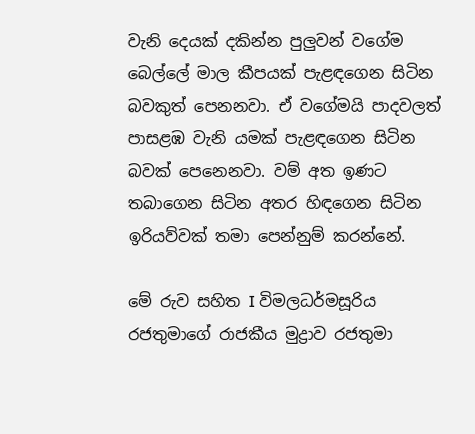වැනි දෙයක් දකින්න පුලුවන් වගේම බෙල්ලේ මාල කීපයක් පැළඳගෙන සිටින බවකුත් පෙනනවා. ඒ වගේමයි පාදවලත් පාසළඹ වැනි යමක් පැළඳගෙන සිටින බවක් පෙනෙනවා. වම් අත ඉණට තබාගෙන සිටින අතර හිඳගෙන සිටින ඉරියව්වක් තමා පෙන්නුම් කරන්නේ.

මේ රුව සහිත I විමලධර්මසූරිය රජතුමාගේ රාජකීය මුද්‍රාව රජතුමා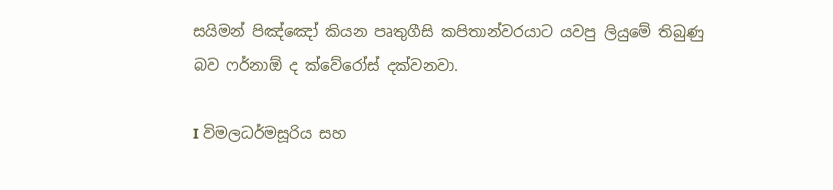සයිමන් පිඤ්ඤෝ කියන පෘතුගීසි කපිතාන්වරයාට යවපු ලියුමේ තිබුණු බව ෆර්නාඕ ද ක්වේරෝස් දක්වනවා.

I විමලධර්මසූරිය සහ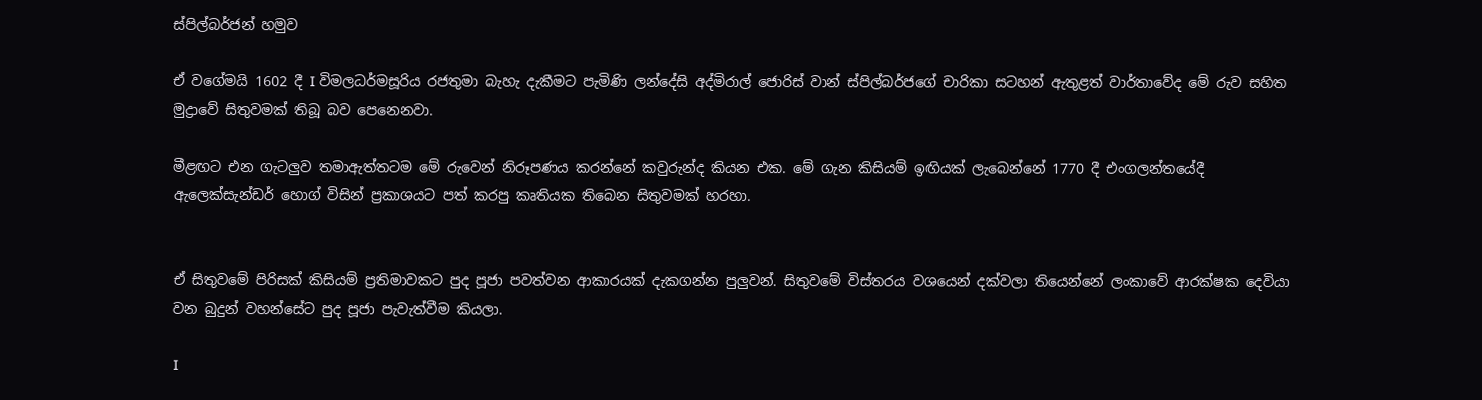ස්පිල්බර්ජන් හමුව

ඒ වගේමයි 1602 දී I විමලධර්මසූරිය රජතුමා බැහැ දැකීමට පැමිණි ලන්දේසි අද්මිරාල් ජොරිස් වාන් ස්පිල්බර්ජගේ චාරිකා සටහන් ඇතුළත් වාර්තාවේද මේ රුව සහිත මුද්‍රාවේ සිතුවමක් තිබූ බව පෙනෙනවා.

මීළඟට එන ගැටලුව තමාඇත්තටම මේ රුවෙන් නිරූපණය කරන්නේ කවුරුන්ද කියන එක. මේ ගැන කිසියම් ඉඟියක් ලැබෙන්නේ 1770 දී එංගලන්තයේදී ඇලෙක්සැන්ඩර් හොග් විසින් ප්‍රකාශයට පත් කරපු කෘතියක තිබෙන සිතුවමක් හරහා.


ඒ සිතුවමේ පිරිසක් කිසියම් ප්‍රතිමාවකට පුද පූජා පවත්වන ආකාරයක් දැකගන්න පුලුවන්. සිතුවමේ විස්තරය වශයෙන් දක්වලා තියෙන්නේ ලංකාවේ ආරක්ෂක දෙවියා වන බුදුන් වහන්සේට පුද පූජා පැවැත්වීම කියලා.

I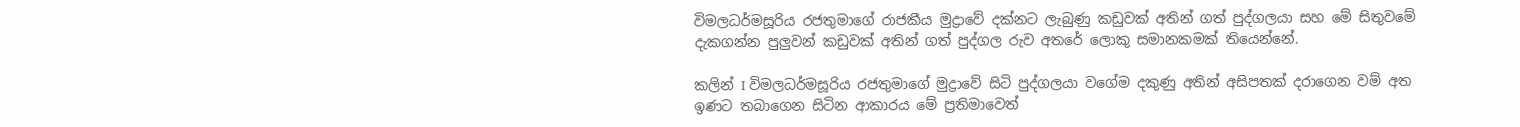විමලධර්මසූරිය රජතුමාගේ රාජකීය මුද්‍රාවේ දක්නට ලැබුණු කඩුවක් අතින් ගත් පුද්ගලයා සහ මේ සිතුවමේ දැකගන්න පුලුවන් කඩුවක් අතින් ගත් පුද්ගල රුව අතරේ ලොකු සමානකමක් තියෙන්නේ.

කලින් I විමලධර්මසූරිය රජතුමාගේ මුද්‍රාවේ සිටි පුද්ගලයා වගේම දකුණු අතින් අසිපතක් දරාගෙන වම් අත ඉණට තබාගෙන සිටින ආකාරය මේ ප්‍රතිමාවෙත්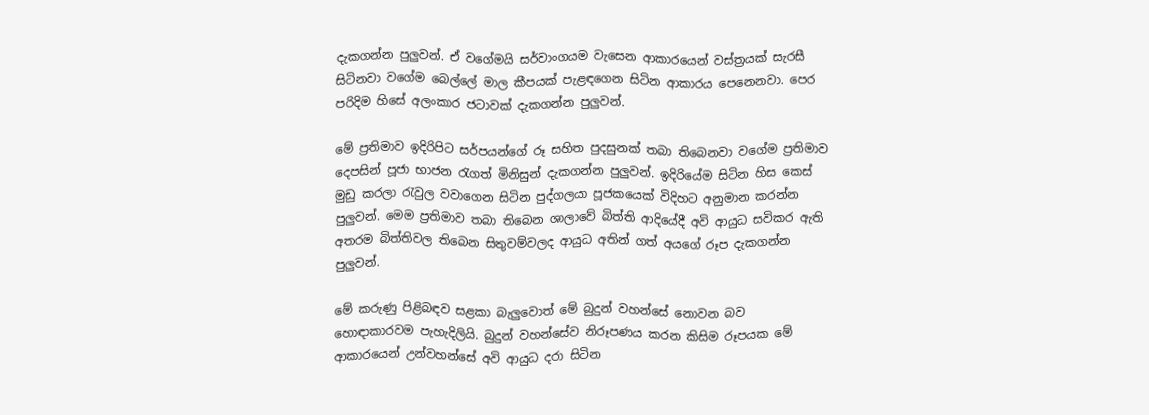දැකගන්න පුලුවන්. ඒ වගේමයි සර්වාංගයම වැසෙන ආකාරයෙන් වස්ත්‍රයක් සැරසී සිටිනවා වගේම බෙල්ලේ මාල කීපයක් පැළඳගෙන සිටින ආකාරය පෙනෙනවා. පෙර පරිදිම හිසේ අලංකාර ජටාවක් දැකගන්න පුලුවන්.

මේ ප්‍රතිමාව ඉදිරිපිට සර්පයන්ගේ රූ සහිත පුදසුනක් තබා තිබෙනවා වගේම ප්‍රතිමාව දෙපසින් පූජා භාජන රැගත් මිනිසුන් දැකගන්න පුලුවන්. ඉදිරියේම සිටින හිස කෙස් මුඩු කරලා රැවුල වවාගෙන සිටින පුද්ගලයා පූජකයෙක් විදිහට අනුමාන කරන්න පුලුවන්. මෙම ප්‍රතිමාව තබා තිබෙන ශාලාවේ බිත්ති ආදියේදී අවි ආයුධ සවිකර ඇති අතරම බිත්තිවල තිබෙන සිතුවම්වලද ආයුධ අතින් ගත් අයගේ රූප දැකගන්න පුලුවන්.

මේ කරුණු පිළිබඳව සළකා බැලුවොත් මේ බුදුන් වහන්සේ නොවන බව හොඳාකාරවම පැහැදිලියි. බුදුන් වහන්සේව නිරූපණය කරන කිසිම රූපයක මේ ආකාරයෙන් උන්වහන්සේ අවි ආයුධ දරා සිටින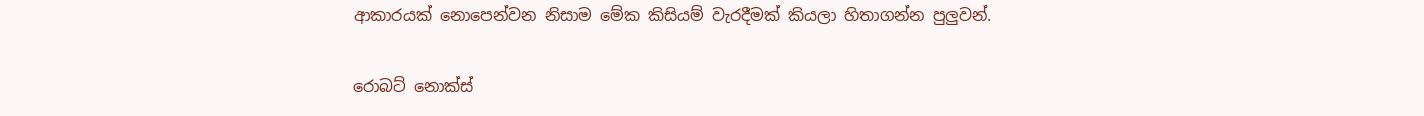ආකාරයක් නොපෙන්වන නිසාම මේක කිසියම් වැරදීමක් කියලා හිතාගන්න පුලුවන්.

රොබට් නොක්ස්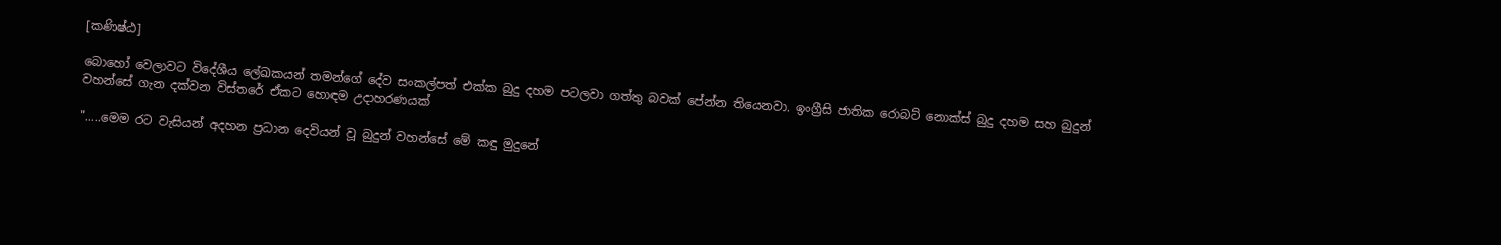[කණිෂ්ඨ]

බොහෝ වෙලාවට විදේශීය ලේඛකයන් තමන්ගේ දේව සංකල්පත් එක්ක බුදු දහම පටලවා ගත්තු බවක් පේන්න තියෙනවා. ඉංග්‍රීසි ජාතික රොබට් නොක්ස් බුදු දහම සහ බුදුන් වහන්සේ ගැන දක්වන විස්තරේ ඒකට හොඳම උදාහරණයක්

".....මෙම රට වැසියන් අදහන ප්‍රධාන දෙවියන් වූ බුදුන් වහන්සේ මේ කඳු මුදුනේ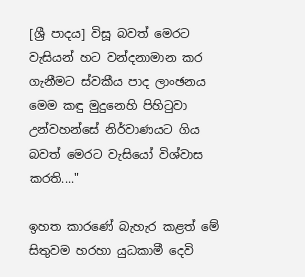[ශ්‍රී පාදය] විසූ බවත් මෙරට වැසියන් හට වන්දනාමාන කර ගැනීමට ස්වකීය පාද ලාංඡනය මෙම කඳු මුදුනෙහි පිහිටුවා උන්වහන්සේ නිර්වාණයට ගිය බවත් මෙරට වැසියෝ විශ්වාස කරති...."

ඉහත කාරණේ බැහැර කළත් මේ සිතුවම හරහා යුධකාමී දෙවි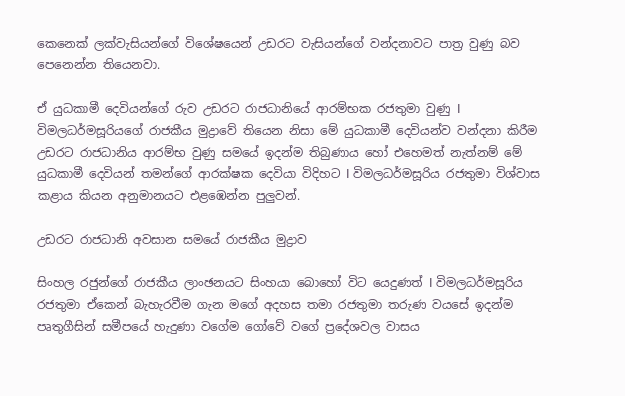කෙනෙක් ලක්වැසියන්ගේ විශේෂයෙන් උඩරට වැසියන්ගේ වන්දනාවට පාත්‍ර වුණු බව පෙනෙන්න තියෙනවා.

ඒ යුධකාමී දෙවියන්ගේ රුව උඩරට රාජධානියේ ආරම්භක රජතුමා වුණු I විමලධර්මසූරියගේ රාජකීය මුද්‍රාවේ තියෙන නිසා මේ යුධකාමී දෙවියන්ව වන්දනා කිරීම උඩරට රාජධානිය ආරම්භ වුණු සමයේ ඉදන්ම තිබුණාය හෝ එහෙමත් නැත්නම් මේ යුධකාමී දෙවියන් තමන්ගේ ආරක්ෂක දෙවියා විදිහට I විමලධර්මසූරිය රජතුමා විශ්වාස කළාය කියන අනුමානයට එළඹෙන්න පුලුවන්.

උඩරට රාජධානි අවසාන සමයේ රාජකීය මුද්‍රාව

සිංහල රජුන්ගේ රාජකීය ලාංඡනයට සිංහයා බොහෝ විට යෙදුණත් I විමලධර්මසූරිය රජතුමා ඒකෙන් බැහැරවීම ගැන මගේ අදහස තමා රජතුමා තරුණ වයසේ ඉදන්ම පෘතුගීසින් සමීපයේ හැදුණා වගේම ගෝවේ වගේ ප්‍රදේශවල වාසය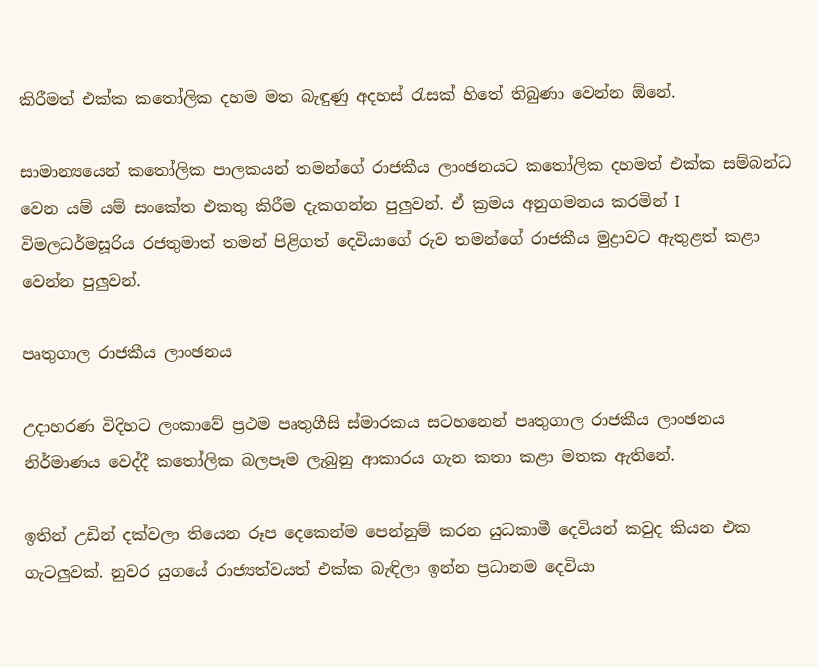කිරීමත් එක්ක කතෝලික දහම මත බැඳුණු අදහස් රැසක් හිතේ තිබුණා වෙන්න ඕනේ.

සාමාන්‍යයෙන් කතෝලික පාලකයන් තමන්ගේ රාජකීය ලාංඡනයට කතෝලික දහමත් එක්ක සම්බන්ධ වෙන යම් යම් සංකේත එකතු කිරීම දැකගන්න පුලුවන්. ඒ ක්‍රමය අනුගමනය කරමින් I විමලධර්මසූරිය රජතුමාත් තමන් පිළිගත් දෙවියාගේ රුව තමන්ගේ රාජකීය මුද්‍රාවට ඇතුළත් කළා වෙන්න පුලුවන්.

පෘතුගාල රාජකීය ලාංඡනය

උදාහරණ විදිහට ලංකාවේ ප්‍රථම පෘතුගීසි ස්මාරකය සටහනෙන් පෘතුගාල රාජකීය ලාංඡනය නිර්මාණය වෙද්දී කතෝලික බලපෑම ලැබුනු ආකාරය ගැන කතා කළා මතක ඇතිනේ.

ඉතින් උඩින් දක්වලා තියෙන රූප දෙකෙන්ම පෙන්නුම් කරන යුධකාමී දෙවියන් කවුද කියන එක ගැටලුවක්. නුවර යුගයේ රාජ්‍යත්වයත් එක්ක බැඳිලා ඉන්න ප්‍රධානම දෙවියා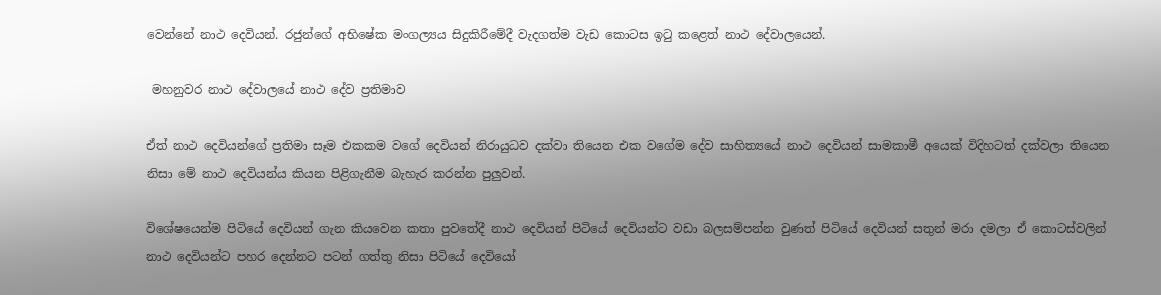වෙන්නේ නාථ දෙවියන්. රජුන්ගේ අභිෂේක මංගල්‍යය සිදුකිරීමේදී වැදගත්ම වැඩ කොටස ඉටු කළෙත් නාථ දේවාලයෙන්.

 මහනුවර නාථ දේවාලයේ නාථ දේව ප්‍රතිමාව

ඒත් නාථ දෙවියන්ගේ ප්‍රතිමා සෑම එකකම වගේ දෙවියන් නිරායුධව දක්වා තියෙන එක වගේම දේව සාහිත්‍යයේ නාථ දෙවියන් සාමකාමී අයෙක් විදිහටත් දක්වලා තියෙන නිසා මේ නාථ දෙවියන්ය කියන පිළිගැනීම බැහැර කරන්න පුලුවන්.

විශේෂයෙන්ම පිටියේ දෙවියන් ගැන කියවෙන කතා පුවතේදී නාථ දෙවියන් පිටියේ දෙවියන්ට වඩා බලසම්පන්න වුණත් පිටියේ දෙවියන් සතුන් මරා දමලා ඒ කොටස්වලින් නාථ දෙවියන්ට පහර දෙන්නට පටන් ගත්තු නිසා පිටියේ දෙවියෝ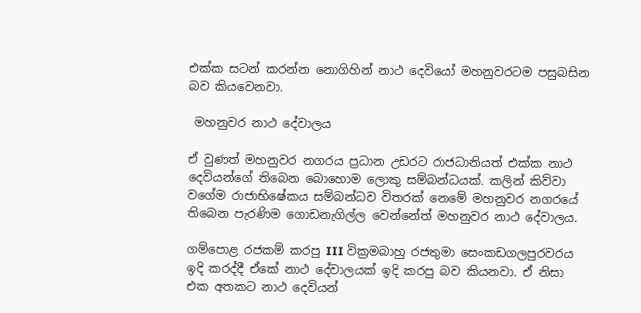එක්ක සටන් කරන්න නොගිහින් නාථ දෙවියෝ මහනුවරටම පසුබසින බව කියවෙනවා.

 මහනුවර නාථ දේවාලය

ඒ වුණත් මහනුවර නගරය ප්‍රධාන උඩරට රාජධානියත් එක්ක නාථ දෙවියන්ගේ තිබෙන බොහොම ලොකු සම්බන්ධයක්. කලින් කිව්වා වගේම රාජාභිෂේකය සම්බන්ධව විතරක් නෙමේ මහනුවර නගරයේ තිබෙන පැරණිම ගොඩනැගිල්ල වෙන්නේත් මහනුවර නාථ දේවාලය.

ගම්පොළ රජකම් කරපු III වික්‍රමබාහු රජතුමා සෙංකඩගලපුරවරය ඉදි කරද්දී ඒකේ නාථ දේවාලයක් ඉදි කරපු බව කියනවා. ඒ නිසා එක අතකට නාථ දෙවියන්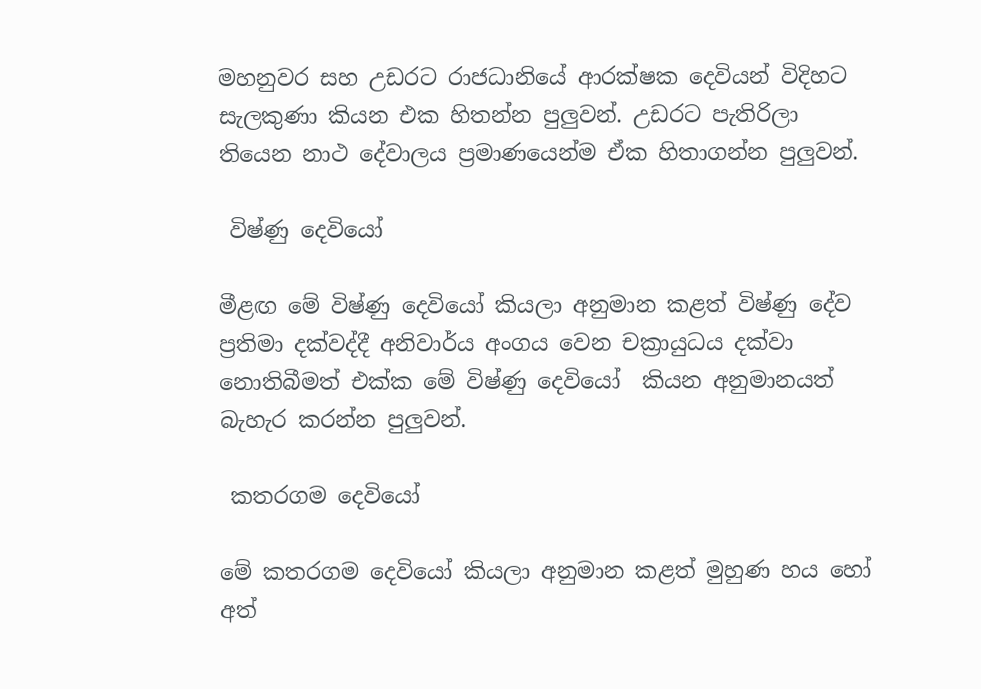මහනුවර සහ උඩරට රාජධානියේ ආරක්ෂක දෙවියන් විදිහට සැලකුණා කියන එක හිතන්න පුලුවන්. උඩරට පැතිරිලා තියෙන නාථ දේවාලය ප්‍රමාණයෙන්ම ඒක හිතාගන්න පුලුවන්.

 විෂ්ණු දෙවියෝ

මීළඟ මේ විෂ්ණු දෙවියෝ කියලා අනුමාන කළත් විෂ්ණු දේව ප්‍රතිමා දක්වද්දී අනිවාර්ය අංගය වෙන චක්‍රායුධය දක්වා නොතිබීමත් එක්ක මේ විෂ්ණු දෙවියෝ  කියන අනුමානයත් බැහැර කරන්න පුලුවන්.

 කතරගම දෙවියෝ

මේ කතරගම දෙවියෝ කියලා අනුමාන කළත් මුහුණ හය හෝ අත්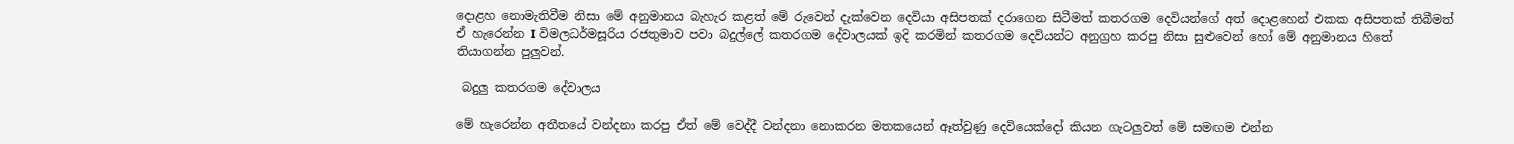දොළහ නොමැතිවීම නිසා මේ අනුමානය බැහැර කළත් මේ රුවෙන් දැක්වෙන දෙවියා අසිපතක් දරාගෙන සිටීමත් කතරගම දෙවියන්ගේ අත් දොළහෙන් එකක අසිපතක් තිබීමත් ඒ හැරෙන්න I විමලධර්මසූරිය රජතුමාව පවා බදුල්ලේ කතරගම දේවාලයක් ඉදි කරමින් කතරගම දෙවියන්ට අනුග්‍රහ කරපු නිසා සුළුවෙන් හෝ මේ අනුමානය හිතේ තියාගන්න පුලුවන්.

 බදුලු කතරගම දේවාලය

මේ හැරෙන්න අතීතයේ වන්දනා කරපු ඒත් මේ වෙද්දී වන්දනා නොකරන මතකයෙන් ඈත්වුණු දෙවියෙක්දෝ කියන ගැටලුවත් මේ සමඟම එන්න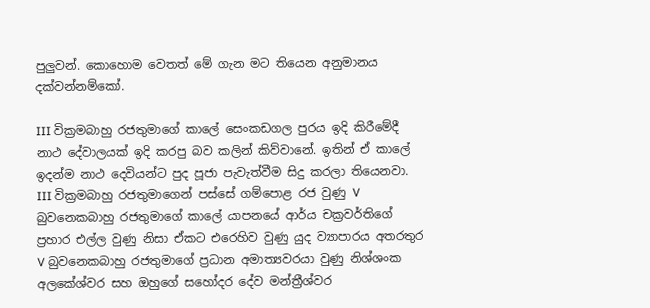පුලුවන්. කොහොම වෙතත් මේ ගැන මට තියෙන අනුමානය දක්වන්නම්කෝ.

III වික්‍රමබාහු රජතුමාගේ කාලේ සෙංකඩගල පුරය ඉදි කිරීමේදී නාථ දේවාලයක් ඉදි කරපු බව කලින් කිව්වානේ. ඉතින් ඒ කාලේ ඉදන්ම නාථ දෙවියන්ට පුද පූජා පැවැත්වීම සිදු කරලා තියෙනවා. III වික්‍රමබාහු රජතුමාගෙන් පස්සේ ගම්පොළ රජ වුණු V බුවනෙකබාහු රජතුමාගේ කාලේ යාපනයේ ආර්ය චක්‍රවර්තිගේ ප්‍රහාර එල්ල වුණු නිසා ඒකට එරෙහිව වුණු යුද ව්‍යාපාරය අතරතුර V බුවනෙකබාහු රජතුමාගේ ප්‍රධාන අමාත්‍යවරයා වුණු නිශ්ශංක අලකේශ්වර සහ ඔහුගේ සහෝදර දේව මන්ත්‍රීශ්වර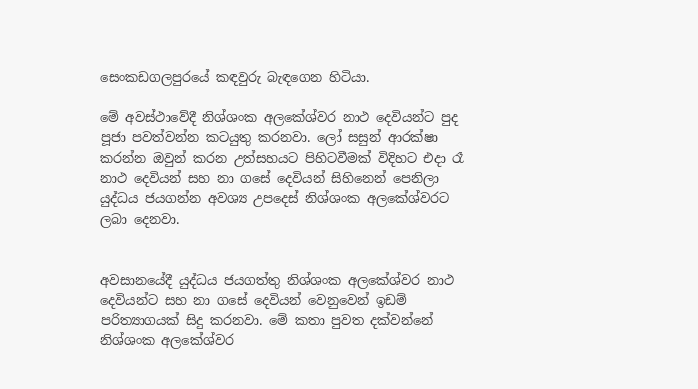සෙංකඩගලපුරයේ කඳවුරු බැඳගෙන හිටියා.

මේ අවස්ථාවේදී නිශ්ශංක අලකේශ්වර නාථ දෙවියන්ට පුද පූජා පවත්වන්න කටයුතු කරනවා. ලෝ සසුන් ආරක්ෂා කරන්න ඔවුන් කරන උත්සහයට පිහිටවීමක් විදිහට එදා රෑ නාථ දෙවියන් සහ නා ගසේ දෙවියන් සිහිනෙන් පෙනිලා යුද්ධය ජයගන්න අවශ්‍ය උපදෙස් නිශ්ශංක අලකේශ්වරට ලබා දෙනවා.


අවසානයේදී යුද්ධය ජයගත්තු නිශ්ශංක අලකේශ්වර නාථ දෙවියන්ට සහ නා ගසේ දෙවියන් වෙනුවෙන් ඉඩම් පරිත්‍යාගයක් සිදු කරනවා. මේ කතා පුවත දක්වන්නේ නිශ්ශංක අලකේශ්වර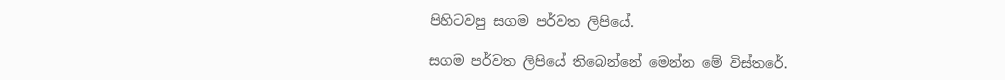පිහිටවපු සගම පර්වත ලිපියේ.

සගම පර්වත ලිපියේ තිබෙන්නේ මෙන්න මේ විස්තරේ.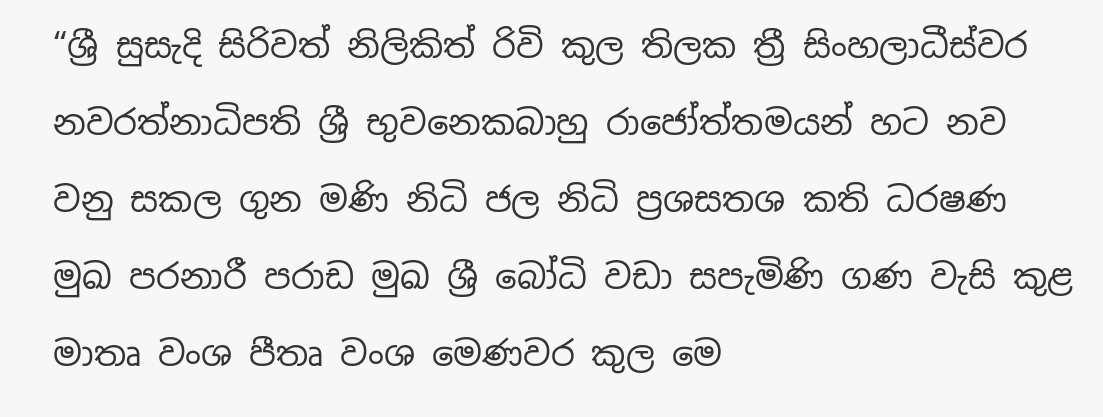“ශ්‍රී සුසැදි සිරිවත් නිලිකිත් රිවි කුල තිලක ත්‍රී සිංහලාධීස්වර නවරත්නාධිපති ශ්‍රී භුවනෙකබාහු රාජෝත්තමයන් හට නව වනු සකල ගුන මණි නිධි ජල නිධි ප්‍රශසතශ කති ධරෂණ මුඛ පරනාරී පරාඩ මුඛ ශ්‍රී බෝධි වඩා සපැමිණි ගණ වැසි කුළ මාතෘ වංශ පීතෘ වංශ මෙණවර කුල මෙ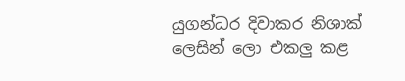යුගන්ධර දිවාකර නිශාක් ලෙසින් ලො එකලු කළ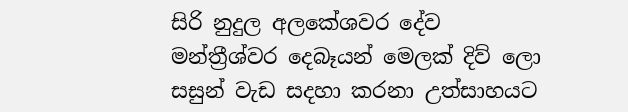සිරි නුදුල අලකේශවර දේව මන්ත්‍රීශ්වර දෙබෑයන් මෙලක් දිව් ලො සසුන් වැඩ සදහා කරනා උත්සාහයට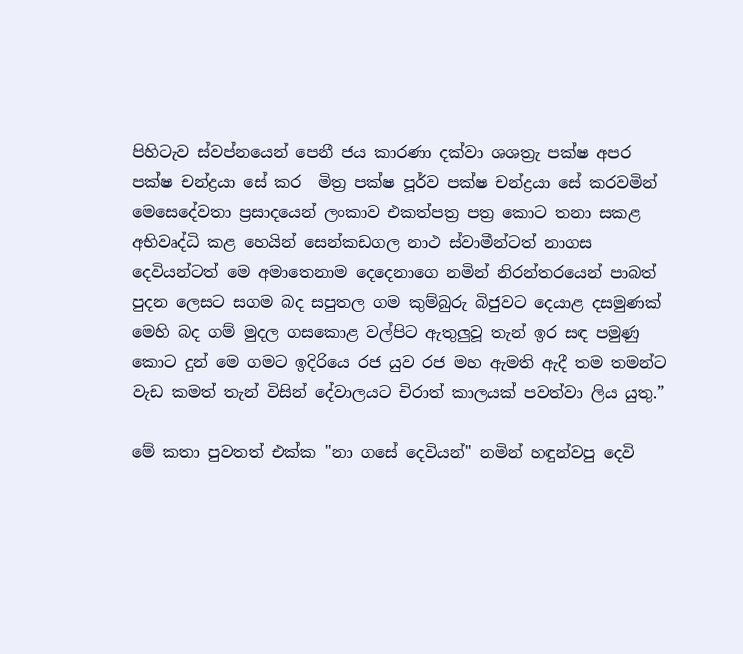පිහිටැව ස්වප්නයෙන් පෙනී ජය කාරණා දක්වා ශශත්‍රැ පක්ෂ අපර පක්ෂ චන්ද්‍රයා සේ කර  මිත්‍ර පක්ෂ පූර්ව පක්ෂ චන්ද්‍රයා සේ කරවමින් මෙසෙදේවතා ප්‍රසාදයෙන් ලංකාව එකත්පත්‍ර පත්‍ර කොට තනා සකළ අභිවෘද්ධි කළ හෙයින් සෙන්කඩගල නාථ ස්වාමීන්ටත් නාගස දෙවියන්ටත් මෙ අමාතෙනාම දෙදෙනාගෙ නමින් නිරන්තරයෙන් පාබත් පුදන ලෙසට සගම බද සපුතල ගම කුම්බුරු බිජුවට දෙයාළ දසමුණක් මෙහි බද ගම් මුදල ගසකොළ වල්පිට ඇතුලුවූ තැන් ඉර සඳ පමුණු කොට දුන් මෙ ගමට ඉදිරියෙ රජ යුව රජ මහ ඇමති ඇදී තම තමන්ට වැඩ කමත් තැන් විසින් දේවාලයට චිරාත් කාලයක් පවත්වා ලිය යුතු.”

මේ කතා පුවතත් එක්ක "නා ගසේ දෙවියන්" නමින් හඳුන්වපු දෙවි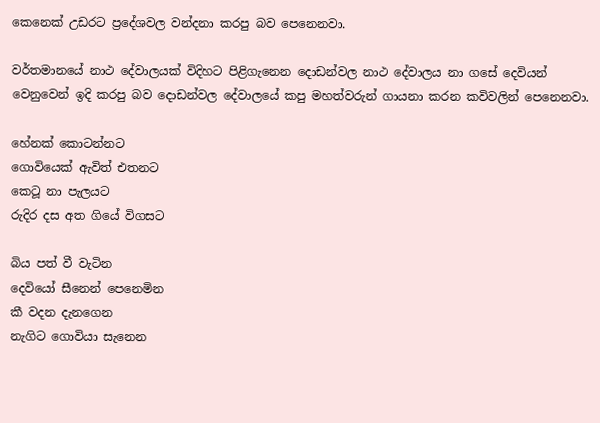කෙනෙක් උඩරට ප්‍රදේශවල වන්දනා කරපු බව පෙනෙනවා.

වර්තමානයේ නාථ දේවාලයක් විදිහට පිළිගැනෙන දොඩන්වල නාථ දේවාලය නා ගසේ දෙවියන් වෙනුවෙන් ඉදි කරපු බව දොඩන්වල දේවාලයේ කපු මහත්වරුන් ගායනා කරන කවිවලින් පෙනෙනවා.

හේනක් කොටන්නට
ගොවියෙක් ඇවිත් එතනට
කෙටූ නා පැලයට
රුදිර දස අත ගියේ විගසට

බිය පත් වී වැටින
දෙවියෝ සීනෙන් පෙනෙමින
කී වදන දැනගෙන
නැගිට ගොවියා සැනෙන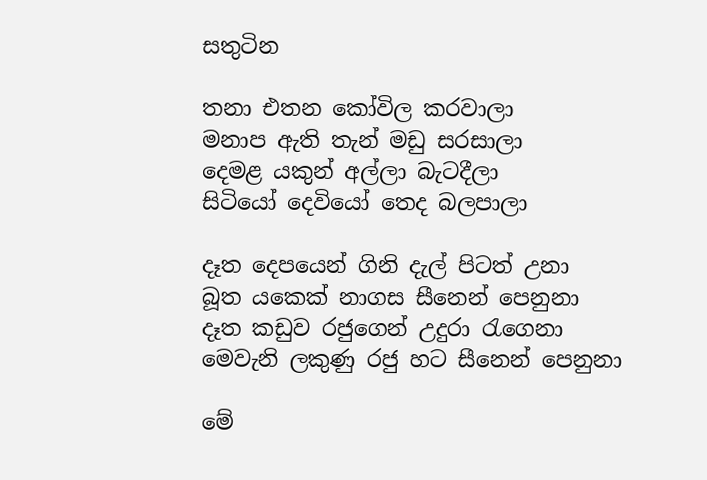සතුටින

තනා එතන කෝවිල කරවාලා
මනාප ඇති තැන් මඩු සරසාලා
දෙමළ යකුන් අල්ලා බැටදීලා
සිටියෝ දෙවියෝ තෙද බලපාලා

දෑත දෙපයෙන් ගිනි දැල් පිටත් උනා
බූත යකෙක් නාගස සීනෙන් පෙනුනා
දෑත කඩුව රජුගෙන් උදුරා රැගෙනා
මෙවැනි ලකුණු රජු හට සීනෙන් පෙනුනා

මේ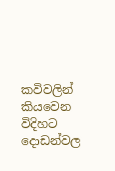කවිවලින් කියවෙන විදිහට දොඩන්වල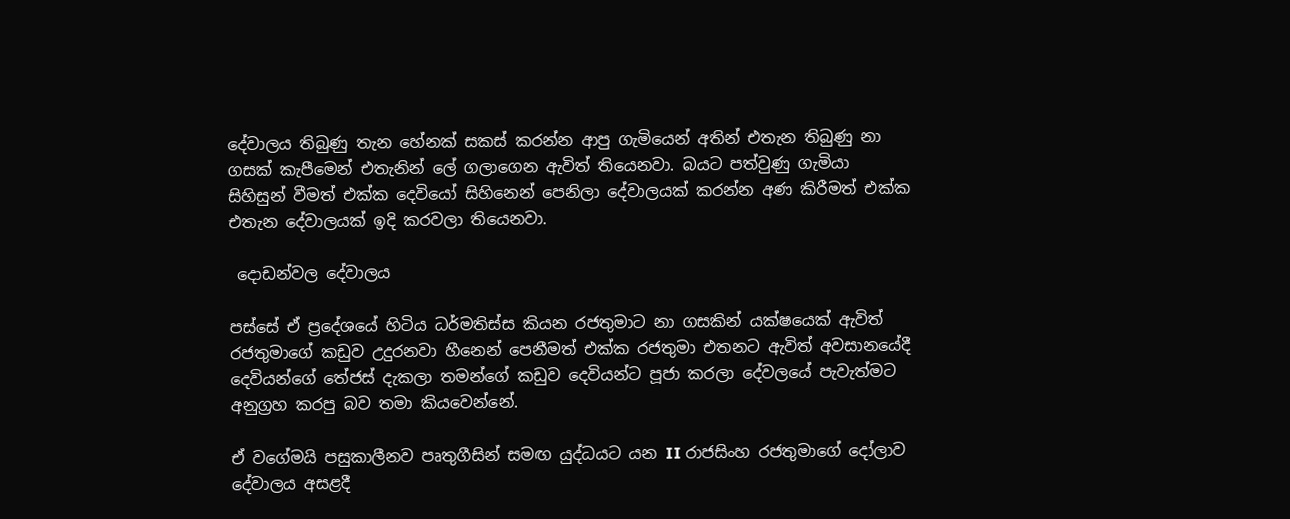දේවාලය තිබුණු තැන හේනක් සකස් කරන්න ආපු ගැමියෙන් අතින් එතැන තිබුණු නා ගසක් කැපීමෙන් එතැනින් ලේ ගලාගෙන ඇවිත් තියෙනවා. බයට පත්වුණු ගැමියා සිහිසුන් වීමත් එක්ක දෙවියෝ සිහිනෙන් පෙනිලා දේවාලයක් කරන්න අණ කිරීමත් එක්ක එතැන දේවාලයක් ඉදි කරවලා තියෙනවා.

 දොඩන්වල දේවාලය

පස්සේ ඒ ප්‍රදේශයේ හිටිය ධර්මතිස්ස කියන රජතුමාට නා ගසකින් යක්ෂයෙක් ඇවිත් රජතුමාගේ කඩුව උදුරනවා හීනෙන් පෙනීමත් එක්ක රජතුමා එතනට ඇවිත් අවසානයේදී දෙවියන්ගේ තේජස් දැකලා තමන්ගේ කඩුව දෙවියන්ට පූජා කරලා දේවලයේ පැවැත්මට අනුග්‍රහ කරපු බව තමා කියවෙන්නේ.

ඒ වගේමයි පසුකාලීනව පෘතුගීසින් සමඟ යුද්ධයට යන II රාජසිංහ රජතුමාගේ දෝලාව දේවාලය අසළදී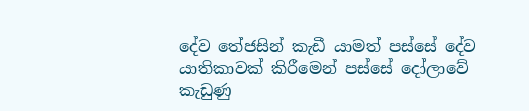දේව තේජසින් කැඩී යාමත් පස්සේ දේව යාතිකාවක් කිරීමෙන් පස්සේ දෝලාවේ කැඩුණු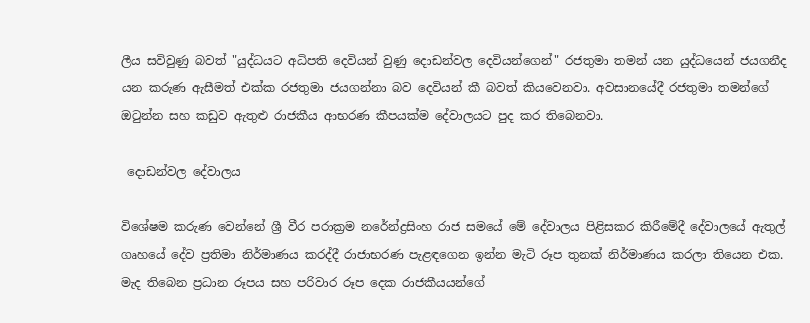ලීය සවිවුණු බවත් "යුද්ධයට අධිපති දෙවියන් වුණු දොඩන්වල දෙවියන්ගෙන්" රජතුමා තමන් යන යුද්ධයෙන් ජයගනීද යන කරුණ ඇසීමත් එක්ක රජතුමා ජයගන්නා බව දෙවියන් කී බවත් කියවෙනවා. අවසානයේදී රජතුමා තමන්ගේ ඔටුන්න සහ කඩුව ඇතුළු රාජකීය ආභරණ කීපයක්ම දේවාලයට පුද කර තිබෙනවා.

 දොඩන්වල දේවාලය

විශේෂම කරුණ වෙන්නේ ශ්‍රී වීර පරාක්‍රම නරේන්ද්‍රසිංහ රාජ සමයේ මේ දේවාලය පිළිසකර කිරීමේදී දේවාලයේ ඇතුල් ගෘහයේ දේව ප්‍රතිමා නිර්මාණය කරද්දී රාජාභරණ පැළඳගෙන ඉන්න මැටි රූප තුනක් නිර්මාණය කරලා තියෙන එක. මැද තිබෙන ප්‍රධාන රූපය සහ පරිවාර රූප දෙක රාජකීයයන්ගේ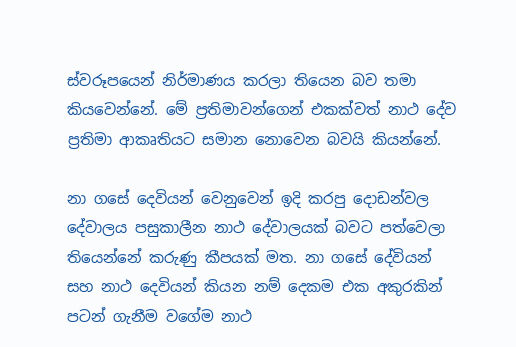ස්වරූපයෙන් නිර්මාණය කරලා තියෙන බව තමා කියවෙන්නේ. මේ ප්‍රතිමාවන්ගෙන් එකක්වත් නාථ දේව ප්‍රතිමා ආකෘතියට සමාන නොවෙන බවයි කියන්නේ.

නා ගසේ දෙවියන් වෙනුවෙන් ඉදි කරපු දොඩන්වල දේවාලය පසුකාලීන නාථ දේවාලයක් බවට පත්වෙලා තියෙන්නේ කරුණු කීපයක් මත. නා ගසේ දේවියන් සහ නාථ දෙවියන් කියන නම් දෙකම එක අකුරකින් පටන් ගැනීම වගේම නාථ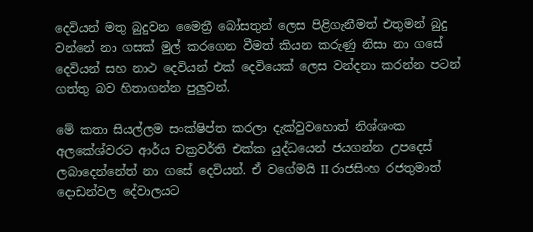දෙවියන් මතු බුදුවන මෛත්‍රී බෝසතුන් ලෙස පිළිගැනීමත් එතුමන් බුදු වන්නේ නා ගසක් මුල් කරගෙන වීමත් කියන කරුණු නිසා නා ගසේ දෙවියන් සහ නාථ දෙවියන් එක් දෙවියෙක් ලෙස වන්දනා කරන්න පටන් ගත්තු බව හිතාගන්න පුලුවන්.

මේ කතා සියල්ලම සංක්ෂිප්ත කරලා දැක්වුවහොත් නිශ්ශංක අලකේශ්වරට ආර්ය චක්‍රවර්ති එක්ක යුද්ධයෙන් ජයගන්න උපදෙස් ලබාදෙන්නේත් නා ගසේ දෙවියන්. ඒ වගේමයි II රාජසිංහ රජතුමාත් දොඩන්වල දේවාලයට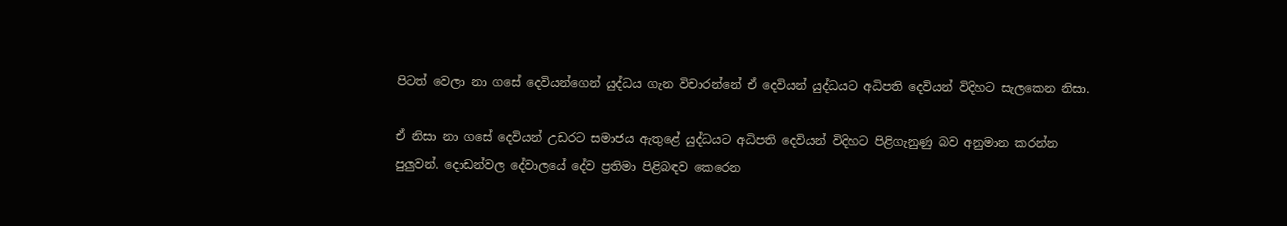පිටත් වෙලා නා ගසේ දෙවියන්ගෙන් යුද්ධය ගැන විචාරන්නේ ඒ දෙවියන් යුද්ධයට අධිපති දෙවියන් විදිහට සැලකෙන නිසා.

ඒ නිසා නා ගසේ දෙවියන් උඩරට සමාජය ඇතුළේ යුද්ධයට අධිපති දෙවියන් විදිහට පිළිගැනුණු බව අනුමාන කරන්න පුලුවන්. දොඩන්වල දේවාලයේ දේව ප්‍රතිමා පිළිබඳව කෙරෙන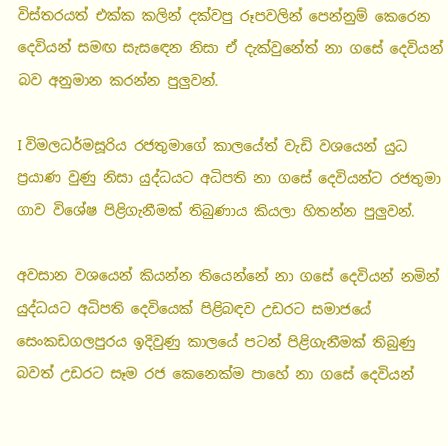විස්තරයත් එක්ක කලින් දක්වපු රූපවලින් පෙන්නුම් කෙරෙන දෙවියන් සමඟ සැසඳෙන නිසා ඒ දැක්වුනේත් නා ගසේ දෙවියන් බව අනුමාන කරන්න පුලුවන්.

I විමලධර්මසූරිය රජතුමාගේ කාලයේත් වැඩි වශයෙන් යුධ ප්‍රයාණ වුණු නිසා යුද්ධයට අධිපති නා ගසේ දෙවියන්ට රජතුමා ගාව විශේෂ පිළිගැනීමක් තිබුණාය කියලා හිතන්න පුලුවන්.

අවසාන වශයෙන් කියන්න තියෙන්නේ නා ගසේ දෙවියන් නමින් යුද්ධයට අධිපති දෙවියෙක් පිළිබඳව උඩරට සමාජයේ සෙංකඩගලපුරය ඉදිවුණු කාලයේ පටන් පිළිගැනීමක් තිබුණු බවත් උඩරට සෑම රජ කෙනෙක්ම පාහේ නා ගසේ දෙවියන්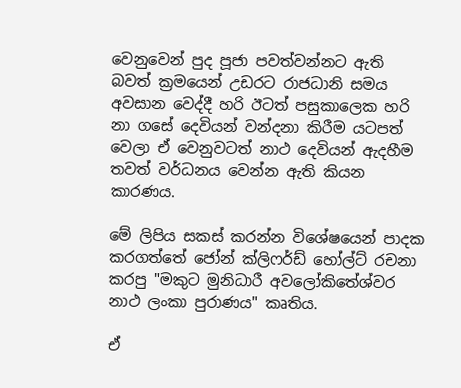වෙනුවෙන් පුද පූජා පවත්වන්නට ඇති බවත් ක්‍රමයෙන් උඩරට රාජධානි සමය අවසාන වෙද්දී හරි ඊටත් පසුකාලෙක හරි නා ගසේ දෙවියන් වන්දනා කිරීම යටපත් වෙලා ඒ වෙනුවටත් නාථ දෙවියන් ඇදහීම තවත් වර්ධනය වෙන්න ඇති කියන කාරණය.

මේ ලිපිය සකස් කරන්න විශේෂයෙන් පාදක කරගත්තේ ජෝන් ක්ලිෆර්ඩ් හෝල්ට් රචනා කරපු "මකුට මුනිධාරී අවලෝකිතේශ්වර නාථ ලංකා පුරාණය" කෘතිය.

ඒ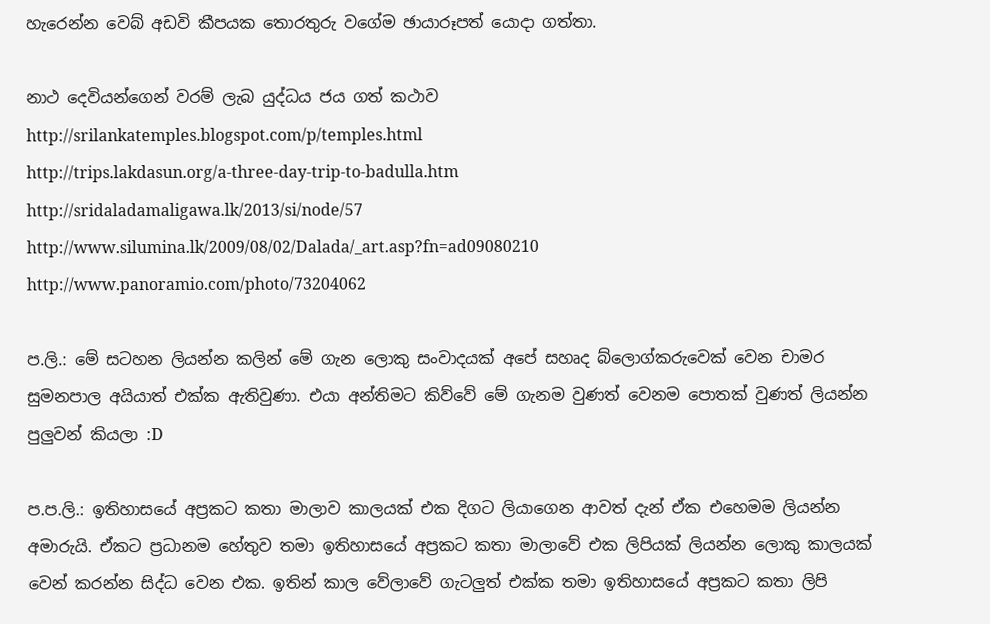හැරෙන්න වෙබ් අඩවි කීපයක තොරතුරු වගේම ඡායාරූපත් යොදා ගත්තා.

නාථ දෙවියන්ගෙන් වරම් ලැබ යුද්ධය ජය ගත් කථාව
http://srilankatemples.blogspot.com/p/temples.html
http://trips.lakdasun.org/a-three-day-trip-to-badulla.htm
http://sridaladamaligawa.lk/2013/si/node/57
http://www.silumina.lk/2009/08/02/Dalada/_art.asp?fn=ad09080210
http://www.panoramio.com/photo/73204062

ප.ලි.: මේ සටහන ලියන්න කලින් මේ ගැන ලොකු සංවාදයක් අපේ සහෘද බ්ලොග්කරුවෙක් වෙන චාමර සුමනපාල අයියාත් එක්ක ඇතිවුණා. එයා අන්තිමට කිව්වේ මේ ගැනම වුණත් වෙනම පොතක් වුණත් ලියන්න පුලුවන් කියලා :D

ප.ප.ලි.: ඉතිහාසයේ අප්‍රකට කතා මාලාව කාලයක් එක දිගට ලියාගෙන ආවත් දැන් ඒක එහෙමම ලියන්න අමාරුයි. ඒකට ප්‍රධානම හේතුව තමා ඉතිහාසයේ අප්‍රකට කතා මාලාවේ එක ලිපියක් ලියන්න ලොකු කාලයක් වෙන් කරන්න සිද්ධ වෙන එක. ඉතින් කාල වේලාවේ ගැටලුත් එක්ක තමා ඉතිහාසයේ අප්‍රකට කතා ලිපි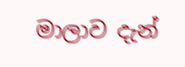මාලාව දැන්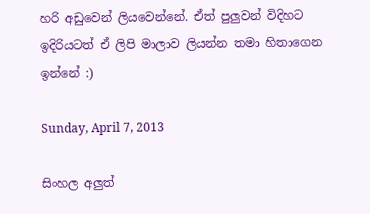හරි අඩුවෙන් ලියවෙන්නේ. ඒත් පුලුවන් විදිහට ඉදිරියටත් ඒ ලිපි මාලාව ලියන්න තමා හිතාගෙන ඉන්නේ :)

Sunday, April 7, 2013

සිංහල අලුත්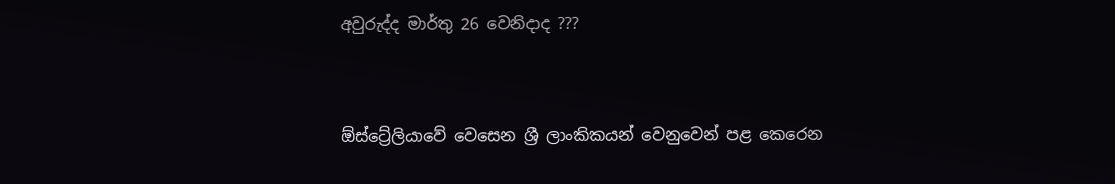අවුරුද්ද මාර්තු 26 වෙනිදාද ???


ඕස්ට්‍රේලියාවේ වෙසෙන ශ්‍රී ලාංකිකයන් වෙනුවෙන් පළ කෙරෙන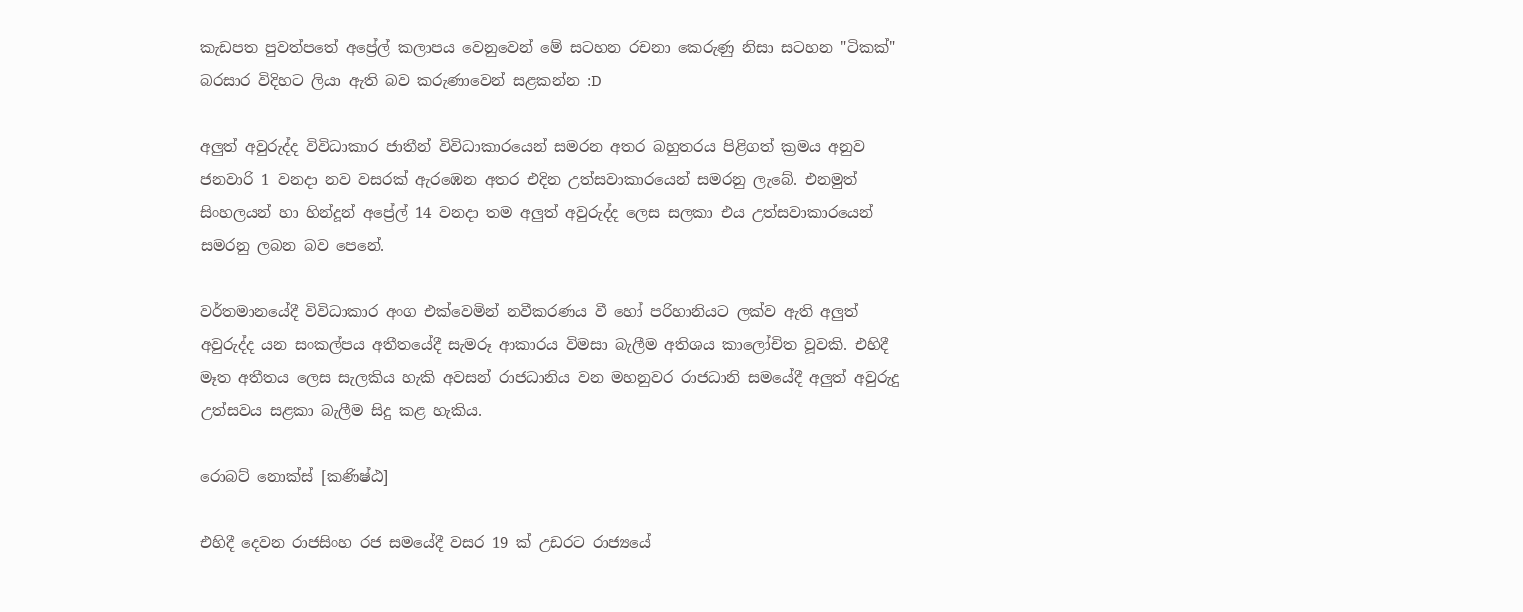කැඩපත පුවත්පතේ අප්‍රේල් කලාපය වෙනුවෙන් මේ සටහන රචනා කෙරුණු නිසා සටහන "ටිකක්" බරසාර විදිහට ලියා ඇති බව කරුණාවෙන් සළකන්න :D

අලුත් අවුරුද්ද විවිධාකාර ජාතීන් විවිධාකාරයෙන් සමරන අතර බහුතරය පිළිගත් ක්‍රමය අනුව ජනවාරි 1 වනදා නව වසරක් ඇරඹෙන අතර එදින උත්සවාකාරයෙන් සමරනු ලැබේ. එනමුත් සිංහලයන් හා හින්දූන් අප්‍රේල් 14 වනදා තම අලුත් අවුරුද්ද ලෙස සලකා එය උත්සවාකාරයෙන් සමරනු ලබන බව පෙනේ.

වර්තමානයේදී විවිධාකාර අංග එක්වෙමින් නවීකරණය වී හෝ පරිහානියට ලක්ව ඇති අලුත් අවුරුද්ද යන සංකල්පය අතීතයේදී සැමරූ ආකාරය විමසා බැලීම අතිශය කාලෝචිත වූවකි. එහිදී මෑත අතීතය ලෙස සැලකිය හැකි අවසන් රාජධානිය වන මහනුවර රාජධානි සමයේදී අලුත් අවුරුදු උත්සවය සළකා බැලීම සිදු කළ හැකිය.

රොබට් නොක්ස් [කණිෂ්ඨ]

එහිදී දෙවන රාජසිංහ රජ සමයේදී වසර 19 ක් උඩරට රාජ්‍යයේ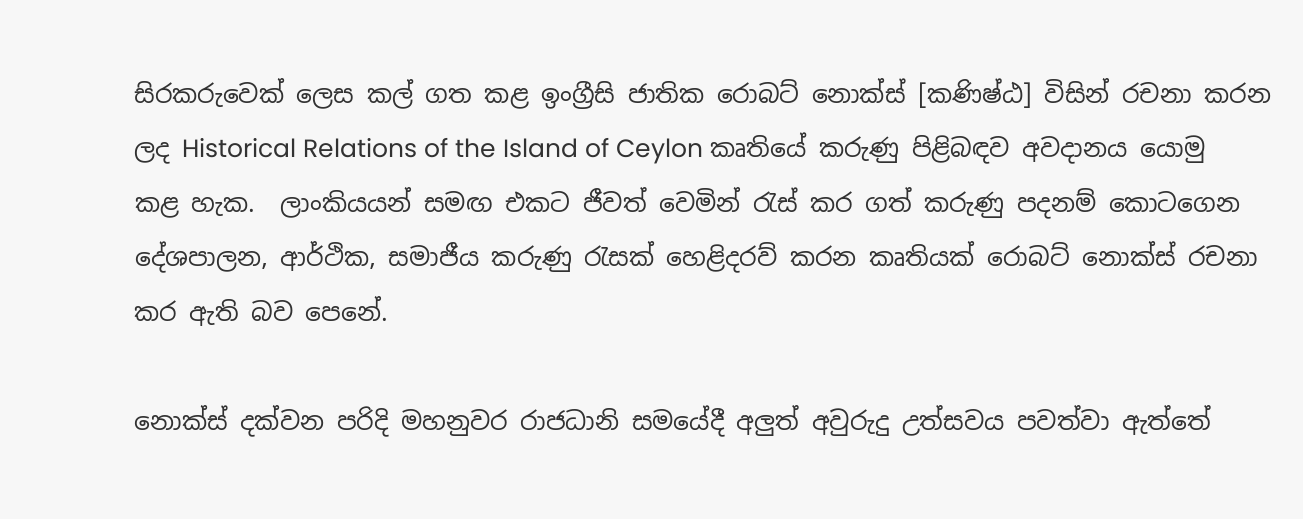සිරකරුවෙක් ලෙස කල් ගත කළ ඉංග්‍රීසි ජාතික රොබට් නොක්ස් [කණිෂ්ඨ] විසින් රචනා කරන ලද Historical Relations of the Island of Ceylon කෘතියේ කරුණු පිළිබඳව අවදානය යොමු කළ හැක.  ලාංකියයන් සමඟ එකට ජීවත් වෙමින් රැස් කර ගත් කරුණු පදනම් කොටගෙන දේශපාලන, ආර්ථික, සමාජීය කරුණු රැසක් හෙළිදරව් කරන කෘතියක් රොබට් නොක්ස් රචනා කර ඇති බව පෙනේ.

නොක්ස් දක්වන පරිදි මහනුවර රාජධානි සමයේදී අලුත් අවුරුදු උත්සවය පවත්වා ඇත්තේ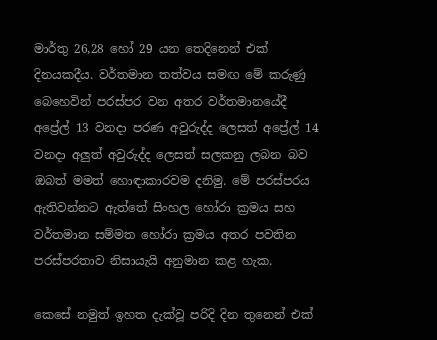මාර්තු 26,28 හෝ 29 යන තෙදිනෙන් එක් දිනයකදීය. වර්තමාන තත්වය සමඟ මේ කරුණු බෙහෙවින් පරස්පර වන අතර වර්තමානයේදී අප්‍රේල් 13 වනදා පරණ අවුරුද්ද ලෙසත් අප්‍රේල් 14 වනදා අලුත් අවුරුද්ද ලෙසත් සලකනු ලබන බව ඔබත් මමත් හොඳාකාරවම දනිමු. මේ පරස්පරය ඇතිවන්නට ඇත්තේ සිංහල හෝරා ක්‍රමය සහ වර්තමාන සම්මත හෝරා ක්‍රමය අතර පවතින පරස්පරතාව නිසායැයි අනුමාන කළ හැක.

කෙසේ නමුත් ඉහත දැක්වූ පරිදි දින තුනෙන් එක්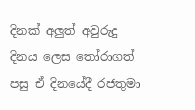දිනක් අලුත් අවුරුදු දිනය ලෙස තෝරාගත් පසු ඒ දිනයේදී රජතුමා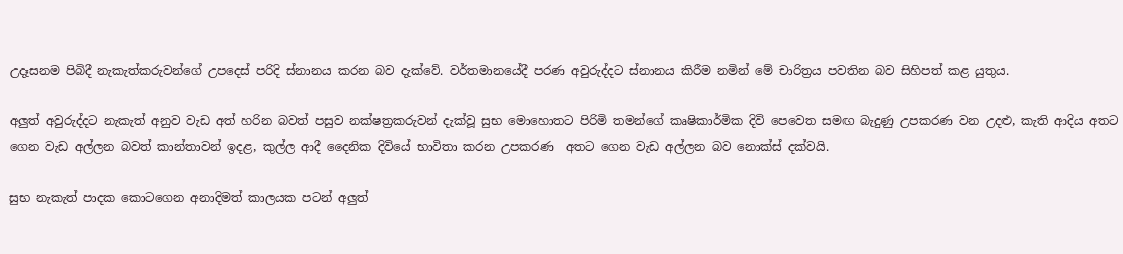උදෑසනම පිබිදී නැකැත්කරුවන්ගේ උපදෙස් පරිදි ස්නානය කරන බව දැක්වේ. වර්තමානයේදී පරණ අවුරුද්දට ස්නානය කිරීම නමින් මේ චාරිත්‍රය පවතින බව සිහිපත් කළ යුතුය.

අලුත් අවුරුද්දට නැකැත් අනුව වැඩ අත් හරින බවත් පසුව නක්ෂත්‍රකරුවන් දැක්වූ සුභ මොහොතට පිරිමි තමන්ගේ කෘෂිකාර්මික දිවි පෙවෙත සමඟ බැදුණු උපකරණ වන උදළු, කැති ආදිය අතට ගෙන වැඩ අල්ලන බවත් කාන්තාවන් ඉදළ, කුල්ල ආදී දෛනික දිවියේ භාවිතා කරන උපකරණ  අතට ගෙන වැඩ අල්ලන බව නොක්ස් දක්වයි.

සුභ නැකැත් පාදක කොටගෙන අනාදිමත් කාලයක පටන් අලුත්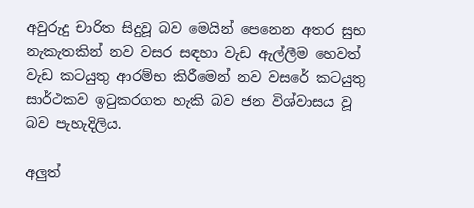අවුරුදු චාරිත සිදුවූ බව මෙයින් පෙනෙන අතර සුභ නැකැතකින් නව වසර සඳහා වැඩ ඇල්ලීම හෙවත් වැඩ කටයුතු ආරම්භ කිරීමෙන් නව වසරේ කටයුතු සාර්ථකව ඉටුකරගත හැකි බව ජන විශ්වාසය වූ බව පැහැදිලිය.

අලුත්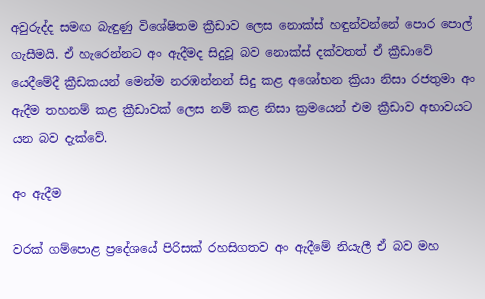අවුරුද්ද සමඟ බැඳුණු විශේෂිතම ක්‍රීඩාව ලෙස නොක්ස් හඳුන්වන්නේ පොර පොල් ගැසීමයි. ඒ හැරෙන්නට අං ඇදීමද සිදුවූ බව නොක්ස් දක්වතත් ඒ ක්‍රීඩාවේ යෙදීමේදී ක්‍රීඩකයන් මෙන්ම නරඹන්නන් සිදු කළ අශෝභන ක්‍රියා නිසා රජතුමා අං ඇදීම තහනම් කළ ක්‍රීඩාවක් ලෙස නම් කළ නිසා ක්‍රමයෙන් එම ක්‍රීඩාව අභාවයට යන බව දැක්වේ.

අං ඇදීම

වරක් ගම්පොළ ප්‍රදේශයේ පිරිසක් රහසිගතව අං ඇදීමේ නියැලී ඒ බව මහ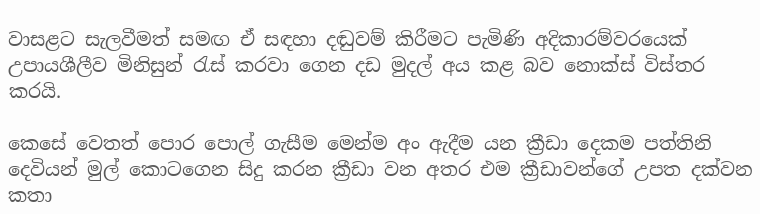වාසළට සැලවීමත් සමඟ ඒ සඳහා දඬුවම් කිරීමට පැමිණි අදිකාරම්වරයෙක් උපායශීලීව මිනිසුන් රැස් කරවා ගෙන දඩ මුදල් අය කළ බව නොක්ස් විස්තර කරයි.

කෙසේ වෙතත් පොර පොල් ගැසීම මෙන්ම අං ඇදීම යන ක්‍රීඩා දෙකම පත්තිනි දෙවියන් මුල් කොටගෙන සිදු කරන ක්‍රීඩා වන අතර එම ක්‍රීඩාවන්ගේ උපත දක්වන කතා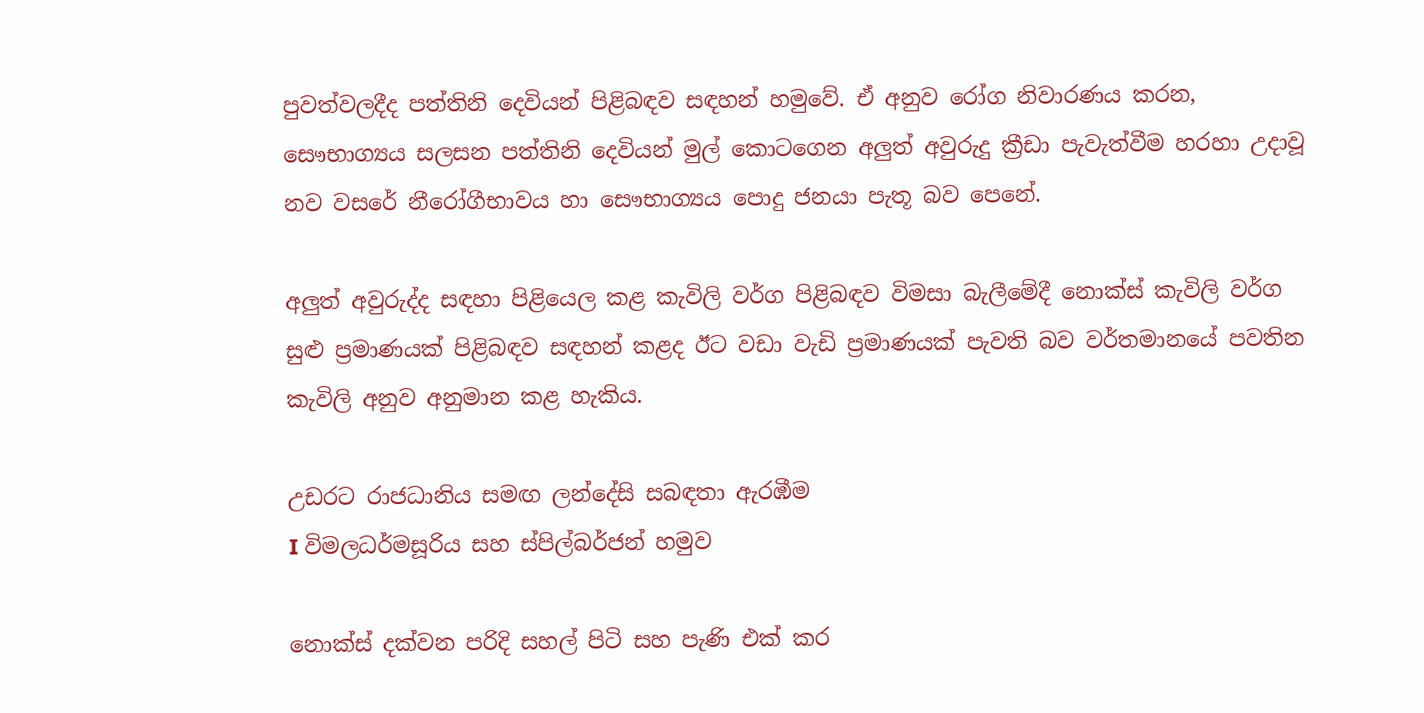පුවත්වලදීද පත්තිනි දෙවියන් පිළිබඳව සඳහන් හමුවේ. ඒ අනුව රෝග නිවාරණය කරන, සෞභාග්‍යය සලසන පත්තිනි දෙවියන් මුල් කොටගෙන අලුත් අවුරුදු ක්‍රීඩා පැවැත්වීම හරහා උදාවූ නව වසරේ නීරෝගීභාවය හා සෞභාග්‍යය පොදු ජනයා පැතූ බව පෙනේ.

අලුත් අවුරුද්ද සඳහා පිළියෙල කළ කැවිලි වර්ග පිළිබඳව විමසා බැලීමේදී නොක්ස් කැවිලි වර්ග සුළු ප්‍රමාණයක් පිළිබඳව සඳහන් කළද ඊට වඩා වැඩි ප්‍රමාණයක් පැවති බව වර්තමානයේ පවතින කැවිලි අනුව අනුමාන කළ හැකිය.

උඩරට රාජධානිය සමඟ ලන්දේසි සබඳතා ඇරඹීම
I විමලධර්මසූරිය සහ ස්පිල්බර්ජන් හමුව

නොක්ස් දක්වන පරිදි සහල් පිටි සහ පැණි එක් කර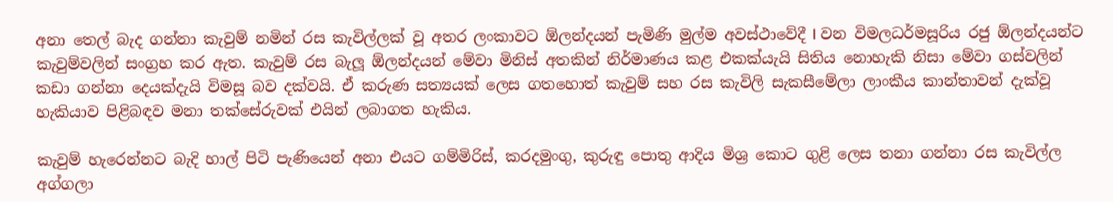අනා තෙල් බැද ගන්නා කැවුම් නමින් රස කැවිල්ලක් වූ අතර ලංකාවට ඕලන්දයන් පැමිණි මුල්ම අවස්ථාවේදී I වන විමලධර්මසූරිය රජු ඕලන්දයන්ට කැවුම්වලින් සංග්‍රහ කර ඇත. කැවුම් රස බැලූ ඕලන්දයන් මේවා මිනිස් අතකින් නිර්මාණය කළ එකක්යැයි සිතිය නොහැකි නිසා මේවා ගස්වලින් කඩා ගන්නා දෙයක්දැයි විමසූ බව දක්වයි. ඒ කරුණ සත්‍යයක් ලෙස ගතහොත් කැවුම් සහ රස කැවිලි සැකසීමේලා ලාංකීය කාන්තාවන් දැක්වූ හැකියාව පිළිබඳව මනා තක්සේරුවක් එයින් ලබාගත හැකිය.

කැවුම් හැරෙන්නට බැදි හාල් පිටි පැණියෙන් අනා එයට ගම්මිරිස්, කරදමුංගු, කුරුඳු පොතු ආදිය මිශ්‍ර කොට ගුළි ලෙස තනා ගන්නා රස කැවිල්ල අග්ගලා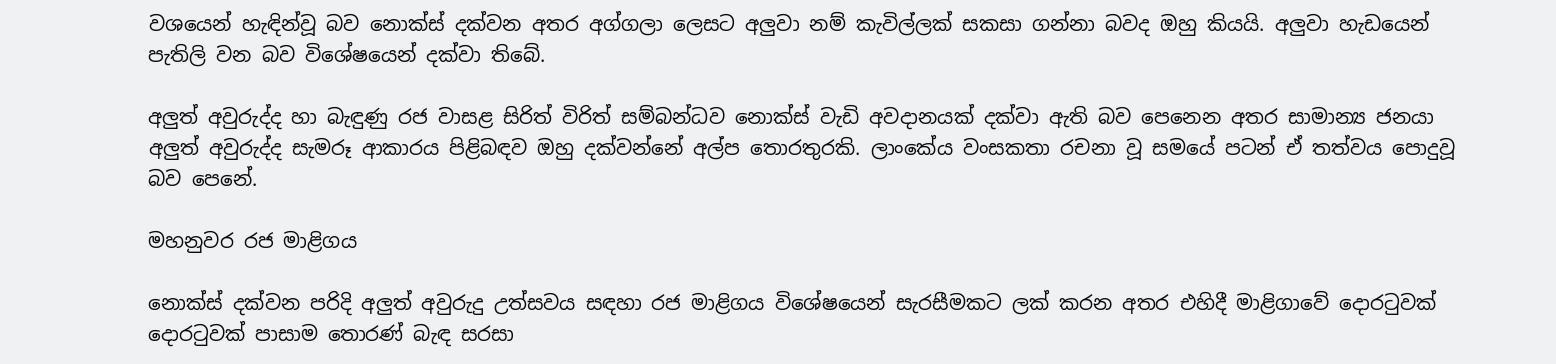වශයෙන් හැඳින්වූ බව නොක්ස් දක්වන අතර අග්ගලා ලෙසට අලුවා නම් කැවිල්ලක් සකසා ගන්නා බවද ඔහු කියයි. අලුවා හැඩයෙන් පැතිලි වන බව විශේෂයෙන් දක්වා තිබේ.

අලුත් අවුරුද්ද හා බැඳුණු රජ වාසළ සිරිත් විරිත් සම්බන්ධව නොක්ස් වැඩි අවදානයක් දක්වා ඇති බව පෙනෙන අතර සාමාන්‍ය ජනයා අලුත් අවුරුද්ද සැමරූ ආකාරය පිළිබඳව ඔහු දක්වන්නේ අල්ප තොරතුරකි. ලාංකේය වංසකතා රචනා වූ සමයේ පටන් ඒ තත්වය පොදුවූ බව පෙනේ.

මහනුවර රජ මාළිගය

නොක්ස් දක්වන පරිදි අලුත් අවුරුදු උත්සවය සඳහා රජ මාළිගය විශේෂයෙන් සැරසීමකට ලක් කරන අතර එහිදී මාළිගාවේ දොරටුවක් දොරටුවක් පාසාම තොරණ් බැඳ සරසා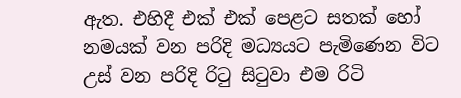ඇත. එහිදී එක් එක් පෙළට සතක් හෝ නමයක් වන පරිදි මධ්‍යයට පැමිණෙන විට උස් වන පරිදි රිටු සිටුවා එම රිටි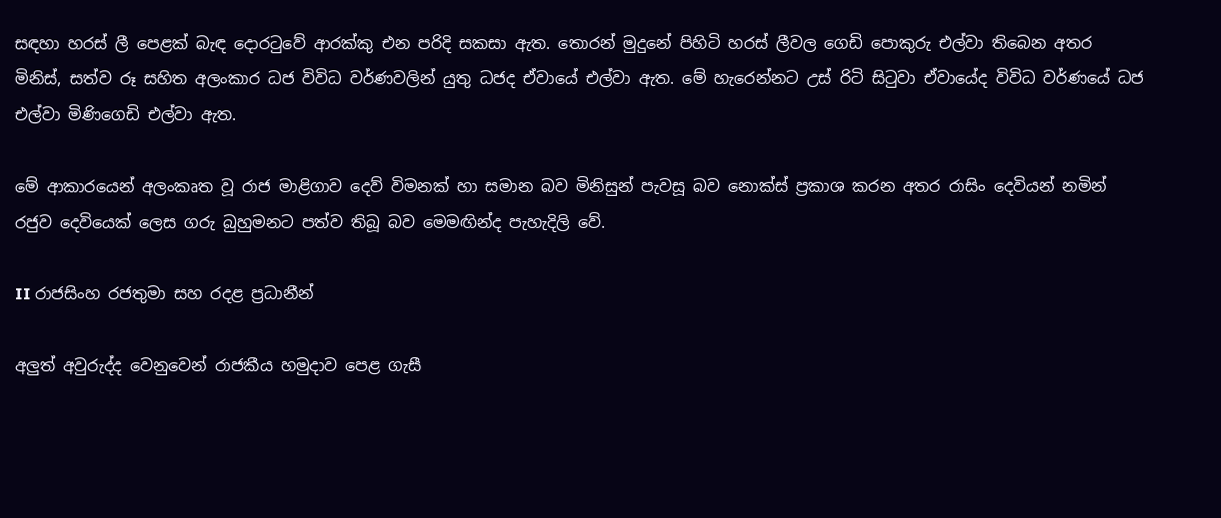සඳහා හරස් ලී පෙළක් බැඳ දොරටුවේ ආරක්කු එන පරිදි සකසා ඇත. තොරන් මුදුනේ පිහිටි හරස් ලීවල ගෙඩි පොකුරු එල්වා තිබෙන අතර මිනිස්, සත්ව රූ සහිත අලංකාර ධජ විවිධ වර්ණවලින් යුතු ධජද ඒවායේ එල්වා ඇත. මේ හැරෙන්නට උස් රිටි සිටුවා ඒවායේද විවිධ වර්ණයේ ධජ එල්වා මිණිගෙඩි එල්වා ඇත.

මේ ආකාරයෙන් අලංකෘත වූ රාජ මාළිගාව දෙව් විමනක් හා සමාන බව මිනිසුන් පැවසූ බව නොක්ස් ප්‍රකාශ කරන අතර රාසිං දෙවියන් නමින් රජුව දෙවියෙක් ලෙස ගරු බුහුමනට පත්ව තිබූ බව මෙමඟින්ද පැහැදිලි වේ.

II රාජසිංහ රජතුමා සහ රදළ ප්‍රධානීන්

අලුත් අවුරුද්ද වෙනුවෙන් රාජකීය හමුදාව පෙළ ගැසී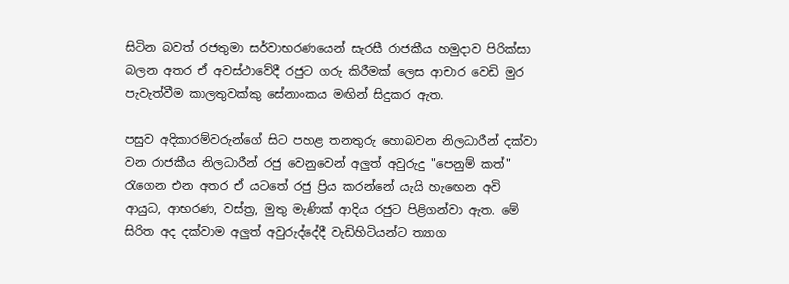සිටින බවත් රජතුමා සර්වාභරණයෙන් සැරසී රාජකීය හමුදාව පිරික්සා බලන අතර ඒ අවස්ථාවේදී රජුට ගරු කිරීමක් ලෙස ආචාර වෙඩි මුර පැවැත්වීම කාලතුවක්කු සේනාංකය මඟින් සිදුකර ඇත.

පසුව අදිකාරම්වරුන්ගේ සිට පහළ තනතුරු හොබවන නිලධාරීන් දක්වා වන රාජකීය නිලධාරීන් රජු වෙනුවෙන් අලුත් අවුරුදු "පෙනුම් කත්" රැගෙන එන අතර ඒ යටතේ රජු ප්‍රිය කරන්නේ යැයි හැඟෙන අවි ආයුධ, ආභරණ, වස්ත්‍ර, මුතු මැණික් ආදිය රජුට පිළිගන්වා ඇත. මේ සිරිත අද දක්වාම අලුත් අවුරුද්දේදී වැඩිහිටියන්ට ත්‍යාග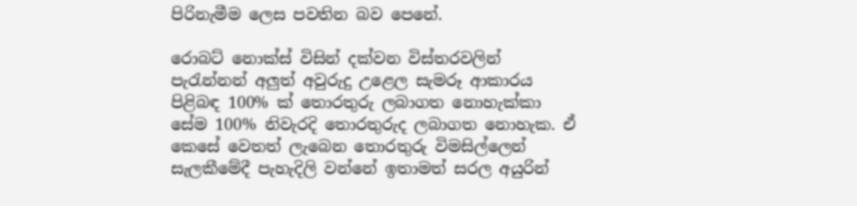පිරිනැමීම ලෙස පවතින බව පෙනේ.

රොබට් නොක්ස් විසින් දක්වන විස්තරවලින් පැරැන්නන් අලුත් අවුරුදු උළෙල සැමරූ ආකාරය පිළිබඳ 100% ක් තොරතුරු ලබාගත නොහැක්කා සේම 100% නිවැරදි තොරතුරුද ලබාගත නොහැක. ඒ කෙසේ වෙතත් ලැබෙන තොරතුරු විමසිල්ලෙන් සැලකීමේදී පැහැදිලි වන්නේ ඉතාමත් සරල අයුරින්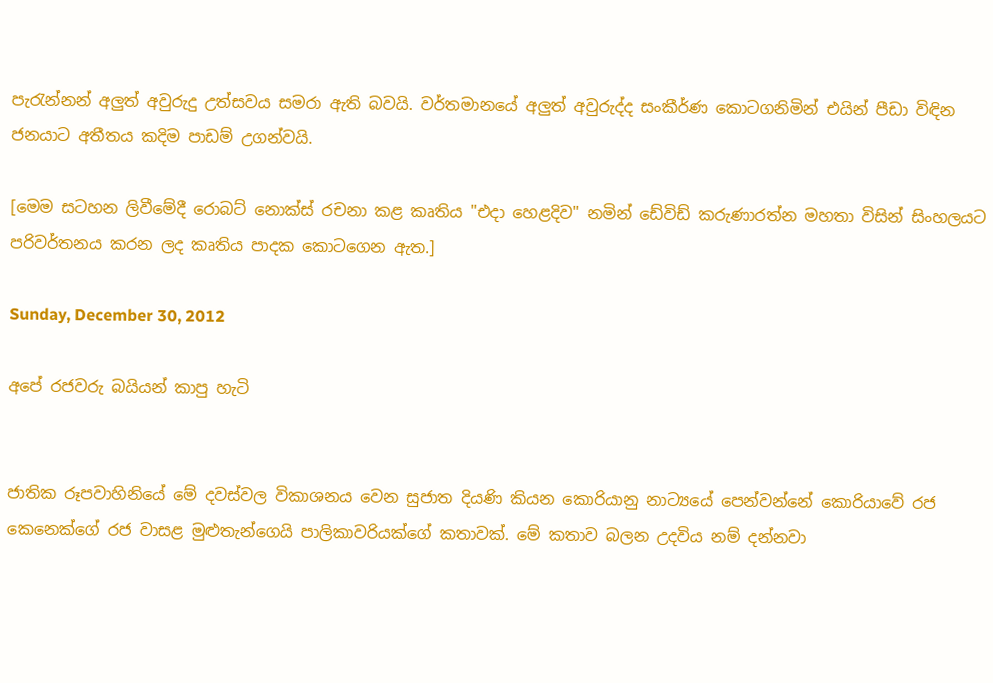පැරැන්නන් අලුත් අවුරුදු උත්සවය සමරා ඇති බවයි. වර්තමානයේ අලුත් අවුරුද්ද සංකීර්ණ කොටගනිමින් එයින් පීඩා විඳින ජනයාට අතීතය කදිම පාඩම් උගන්වයි.

[මෙම සටහන ලිවීමේදී රොබට් නොක්ස් රචනා කළ කෘතිය "එදා හෙළදිව" නමින් ඩේවිඩ් කරුණාරත්න මහතා විසින් සිංහලයට පරිවර්තනය කරන ලද කෘතිය පාදක කොටගෙන ඇත.]

Sunday, December 30, 2012

අපේ රජවරු බයියන් කාපු හැටි


ජාතික රූපවාහිනියේ මේ දවස්වල විකාශනය වෙන සුජාත දියණි කියන කොරියානු නාට්‍යයේ පෙන්වන්නේ කොරියාවේ රජ කෙනෙක්ගේ රජ වාසළ මුළුතැන්ගෙයි පාලිකාවරියක්ගේ කතාවක්. මේ කතාව බලන උදවිය නම් දන්නවා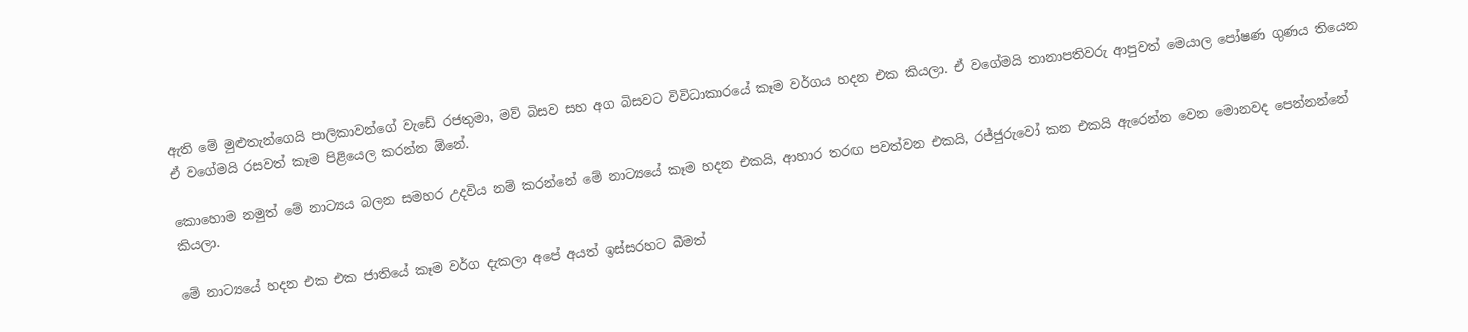ඇති මේ මුළුතැන්ගෙයි පාලිකාවන්ගේ වැඩේ රජතුමා, මව් බිසව සහ අග බිසවට විවිධාකාරයේ කෑම වර්ගය හදන එක කියලා. ඒ වගේමයි තානාපතිවරු ආපුවත් මෙයාල පෝෂණ ගුණය තියෙන ඒ වගේමයි රසවත් කෑම පිළියෙල කරන්න ඕනේ.

කොහොම නමුත් මේ නාට්‍යය බලන සමහර උදවිය නම් කරන්නේ මේ නාට්‍යයේ කෑම හදන එකයි, ආහාර තරඟ පවත්වන එකයි, රජ්ජුරුවෝ කන එකයි ඇරෙන්න වෙන මොනවද පෙන්නන්නේ කියලා.

මේ නාට්‍යයේ හදන එක එක ජාතියේ කෑම වර්ග දැකලා අපේ අයත් ඉස්සරහට බීමත්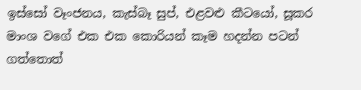ඉස්සෝ වෑංජනය, කැස්බෑ සුප්, එළවළු කීටයෝ, සූකර මාංශ වගේ එක එක කොරියන් කෑම හදන්න පටන් ගත්තොත්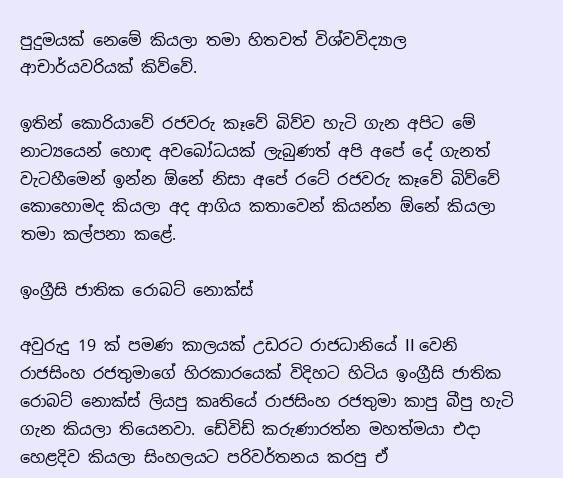පුදුමයක් නෙමේ කියලා තමා හිතවත් විශ්වවිද්‍යාල ආචාර්යවරියක් කිව්වේ.

ඉතින් කොරියාවේ රජවරු කෑවේ බිව්ව හැටි ගැන අපිට මේ නාට්‍යයෙන් හොඳ අවබෝධයක් ලැබුණත් අපි අපේ දේ ගැනත් වැටහීමෙන් ඉන්න ඕනේ නිසා අපේ රටේ රජවරු කෑවේ බිව්වේ කොහොමද කියලා අද ආගිය කතාවෙන් කියන්න ඕනේ කියලා තමා කල්පනා කළේ.

ඉංග්‍රීසි ජාතික රොබට් නොක්ස්

අවුරුදු 19 ක් පමණ කාලයක් උඩරට රාජධානියේ II වෙනි රාජසිංහ රජතුමාගේ හිරකාරයෙක් විදිහට හිටිය ඉංග්‍රීසි ජාතික රොබට් නොක්ස් ලියපු කෘතියේ රාජසිංහ රජතුමා කාපු බීපු හැටි ගැන කියලා තියෙනවා. ඩේවිඩ් කරුණාරත්න මහත්මයා එදා හෙළදිව කියලා සිංහලයට පරිවර්තනය කරපු ඒ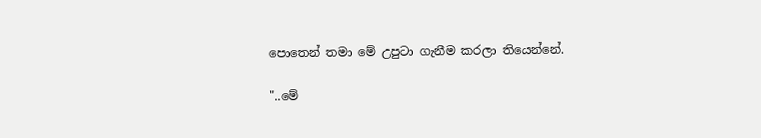පොතෙන් තමා මේ උපුටා ගැනීම කරලා තියෙන්නේ.

"..මේ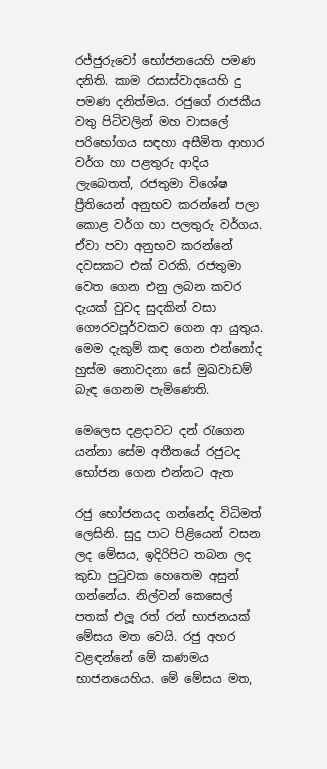රජ්ජුරුවෝ භෝජනයෙහි පමණ දනිති. කාම රසාස්වාදයෙහි දු පමණ දනිත්මය. රජුගේ රාජකීය වතු පිටිවලින් මහ වාසලේ පරිභෝගය සඳහා අසීමිත ආහාර වර්ග හා පළතුරු ආදිය ලැබෙතත්, රජතුමා විශේෂ ප්‍රීතියෙන් අනුභව කරන්නේ පලා කොළ වර්ග හා පලතුරු වර්ගය. ඒවා පවා අනුභව කරන්නේ දවසකට එක් වරකි. රජතුමා වෙත ගෙන එනු ලබන කවර දැයක් වුවද සුදකින් වසා ගෞරවපූර්වකව ගෙන ආ යුතුය. මෙම දැකුම් කඳ ගෙන එන්නෝද හුස්ම නොවදනා සේ මුඛවාඩම් බැඳ ගෙනම පැමිණෙති.

මෙලෙස දළදාවට දන් රැගෙන යන්නා සේම අතීතයේ රජුටද භෝජන ගෙන එන්නට ඇත

රජු භෝජනයද ගන්නේද විධිමත් ලෙසිනි. සුදු පාට පිළියෙන් වසන ලද මේසය, ඉදිරිපිට තබන ලද කුඩා පුටුවක හෙතෙම අසුන් ගන්නේය. නිල්වන් කෙසෙල් පතක් එලූ රත් රන් භාජනයක් මේසය මත වෙයි. රජු අහර වළඳන්නේ මේ කණමය භාජනයෙහිය. මේ මේසය මත,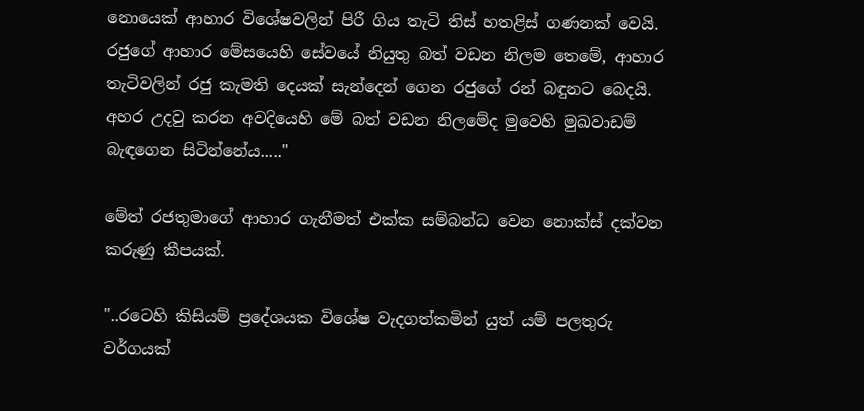නොයෙක් ආහාර විශේෂවලින් පිරී ගිය තැටි තිස් හතළිස් ගණනක් වෙයි. රජුගේ ආහාර මේසයෙහි සේවයේ නියුතු බත් වඩන නිලම තෙමේ, ආහාර තැටිවලින් රජු කැමති දෙයක් සැන්දෙන් ගෙන රජුගේ රන් බඳුනට බෙදයි. අහර උදවු කරන අවදියෙහි මේ බත් වඩන නිලමේද මුවෙහි මුඛවාඩම් බැඳගෙන සිටින්නේය....."

මේත් රජතුමාගේ ආහාර ගැනීමත් එක්ක සම්බන්ධ වෙන නොක්ස් දක්වන කරුණු කීපයක්.

"..රටෙහි කිසියම් ප්‍රදේශයක විශේෂ වැදගත්කමින් යුත් යම් පලතුරු වර්ගයක්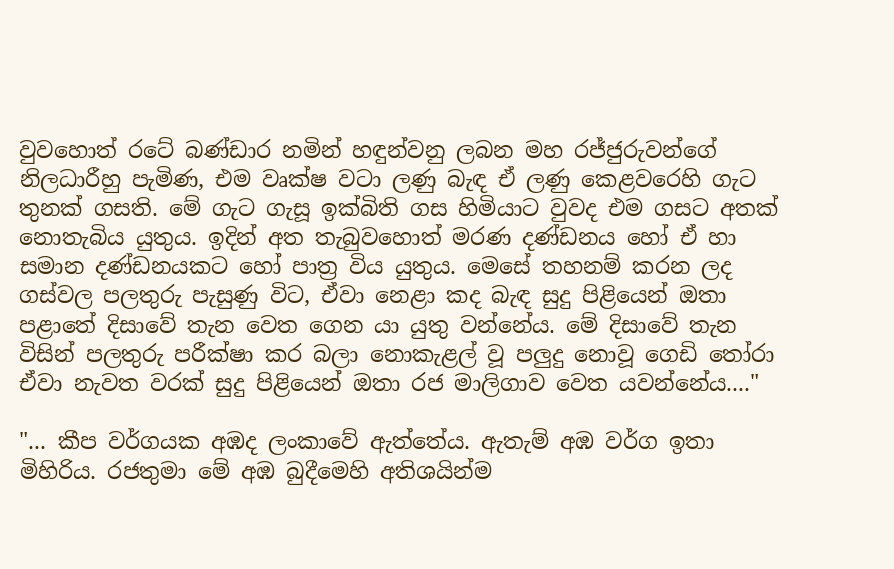වුවහොත් රටේ බණ්ඩාර නමින් හඳුන්වනු ලබන මහ රජ්ජුරුවන්ගේ නිලධාරීහු පැමිණ, එම වෘක්ෂ වටා ලණු බැඳ ඒ ලණු කෙළවරෙහි ගැට තුනක් ගසති. මේ ගැට ගැසූ ඉක්බිති ගස හිමියාට වුවද එම ගසට අතක් නොතැබිය යුතුය. ඉදින් අත තැබුවහොත් මරණ දණ්ඩනය හෝ ඒ හා සමාන දණ්ඩනයකට හෝ පාත්‍ර විය යුතුය. මෙසේ තහනම් කරන ලද ගස්වල පලතුරු පැසුණු විට, ඒවා නෙළා කද බැඳ සුදු පිළියෙන් ඔතා පළාතේ දිසාවේ තැන වෙත ගෙන යා යුතු වන්නේය. මේ දිසාවේ තැන විසින් පලතුරු පරීක්ෂා කර බලා නොකැළල් වූ පලුදු නොවූ ගෙඩි තෝරා ඒවා නැවත වරක් සුදු පිළියෙන් ඔතා රජ මාලිගාව වෙත යවන්නේය...."

"... කීප වර්ගයක අඹද ලංකාවේ ඇත්තේය. ඇතැම් අඹ වර්ග ඉතා මිහිරිය. රජතුමා මේ අඹ බුදීමෙහි අතිශයින්ම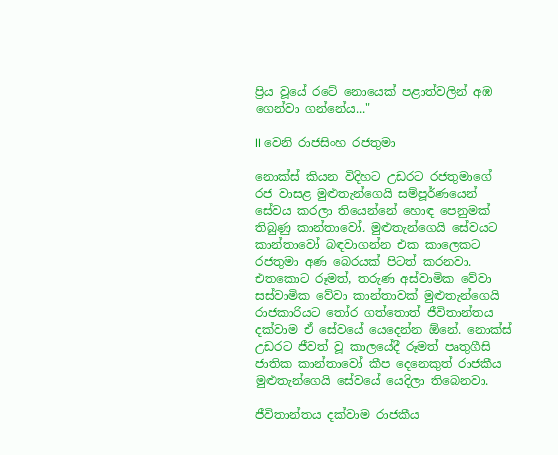ප්‍රිය වූයේ රටේ නොයෙක් පළාත්වලින් අඹ ගෙන්වා ගන්නේය..."

II වෙනි රාජසිංහ රජතුමා

නොක්ස් කියන විදිහට උඩරට රජතුමාගේ රජ වාසළ මුළුතැන්ගෙයි සම්පූර්ණයෙන් සේවය කරලා තියෙන්නේ හොඳ පෙනුමක් තිබුණු කාන්තාවෝ. මුළුතැන්ගෙයි සේවයට කාන්තාවෝ බඳවාගන්න එක කාලෙකට රජතුමා අණ බෙරයක් පිටත් කරනවා. එතකොට රූමත්, තරුණ අස්වාමික වේවා සස්වාමික වේවා කාන්තාවක් මුළුතැන්ගෙයි රාජකාරියට තෝර ගත්තොත් ජීවිතාන්තය දක්වාම ඒ සේවයේ යෙදෙන්න ඕනේ. නොක්ස් උඩරට ජීවත් වූ කාලයේදී රූමත් පෘතුගීසි ජාතික කාන්තාවෝ කීප දෙනෙකුත් රාජකීය මුළුතැන්ගෙයි සේවයේ යෙදිලා තිබෙනවා.

ජීවිතාන්තය දක්වාම රාජකීය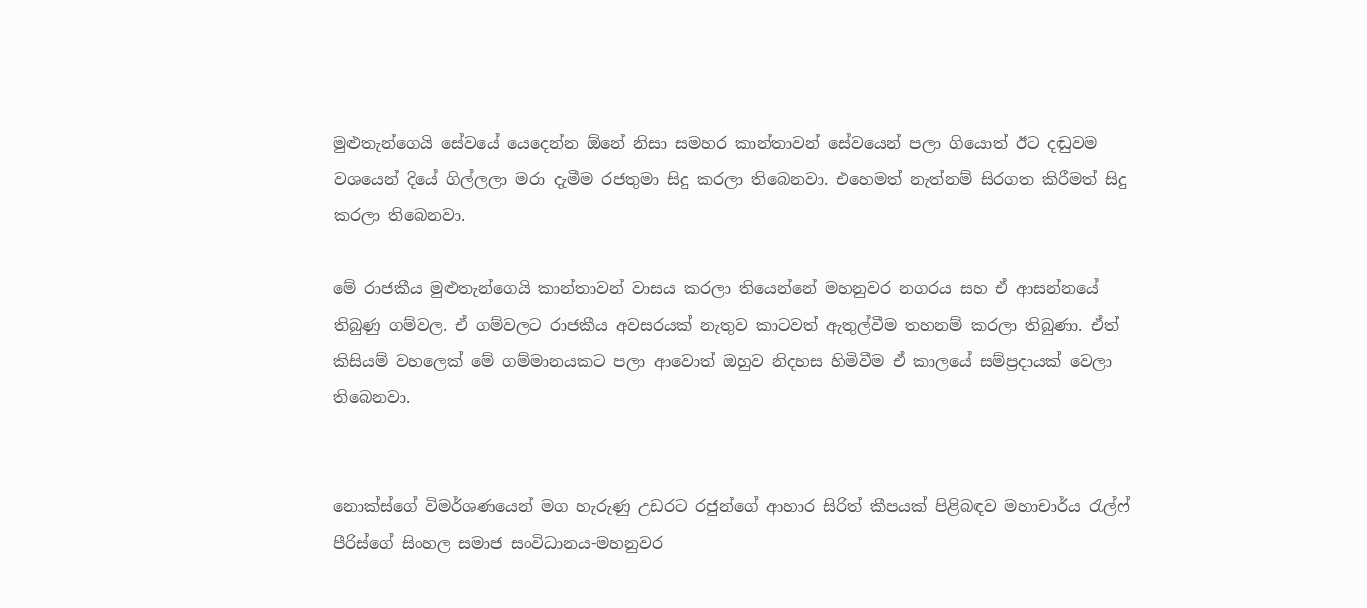මුළුතැන්ගෙයි සේවයේ යෙදෙන්න ඕනේ නිසා සමහර කාන්තාවන් සේවයෙන් පලා ගියොත් ඊට දඬුවම වශයෙන් දියේ ගිල්ලලා මරා දැමීම රජතුමා සිදු කරලා තිබෙනවා. එහෙමත් නැත්නම් සිරගත කිරීමත් සිදු කරලා තිබෙනවා.

මේ රාජකීය මුළුතැන්ගෙයි කාන්තාවන් වාසය කරලා තියෙන්නේ මහනුවර නගරය සහ ඒ ආසන්නයේ තිබුණු ගම්වල. ඒ ගම්වලට රාජකීය අවසරයක් නැතුව කාටවත් ඇතුල්වීම තහනම් කරලා තිබුණා. ඒත් කිසියම් වහලෙක් මේ ගම්මානයකට පලා ආවොත් ඔහුව නිදහස හිමිවීම ඒ කාලයේ සම්ප්‍රදායක් වෙලා තිබෙනවා.


නොක්ස්ගේ විමර්ශණයෙන් මග හැරුණු උඩරට රජුන්ගේ ආහාර සිරිත් කීපයක් පිළිබඳව මහාචාර්ය රැල්ෆ් පීරිස්ගේ සිංහල සමාජ සංවිධානය-මහනුවර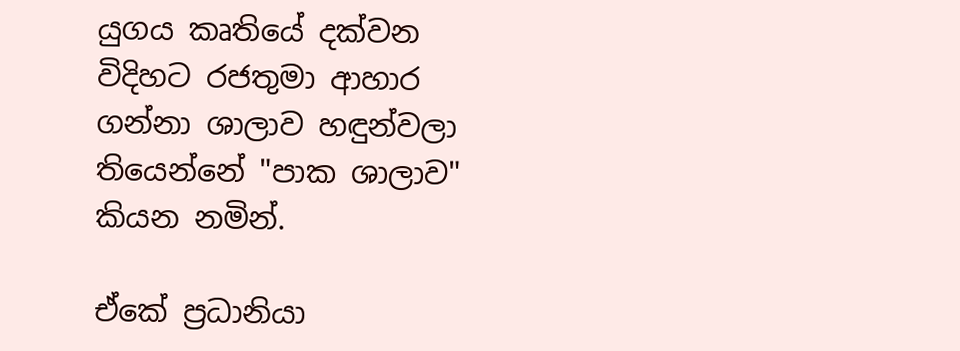යුගය කෘතියේ දක්වන විදිහට රජතුමා ආහාර ගන්නා ශාලාව හඳුන්වලා තියෙන්නේ "පාක ශාලාව" කියන නමින්.

ඒකේ ප්‍රධානියා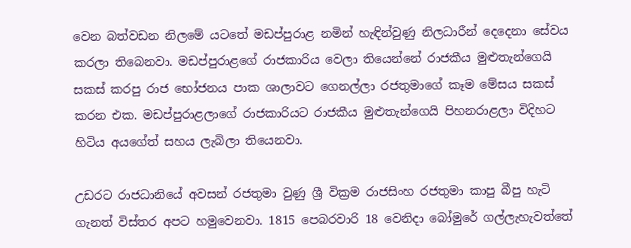වෙන බත්වඩන නිලමේ යටතේ මඩප්පුරාළ නමින් හැඳින්වුණු නිලධාරීන් දෙදෙනා සේවය කරලා තිබෙනවා. මඩප්පුරාළගේ රාජකාරිය වෙලා තියෙන්නේ රාජකීය මුළුතැන්ගෙයි සකස් කරපු රාජ භෝජනය පාක ශාලාවට ගෙනල්ලා රජතුමාගේ කෑම මේසය සකස් කරන එක. මඩප්පුරාළලාගේ රාජකාරියට රාජකීය මුළුතැන්ගෙයි පිහනරාළලා විදිහට හිටිය අයගේත් සහය ලැබිලා තියෙනවා.

උඩරට රාජධානියේ අවසන් රජතුමා වුණු ශ්‍රී වික්‍රම රාජසිංහ රජතුමා කාපු බීපු හැටි ගැනත් විස්තර අපට හමුවෙනවා. 1815 පෙබරවාරි 18 වෙනිදා බෝමුරේ ගල්ලැහැවත්තේ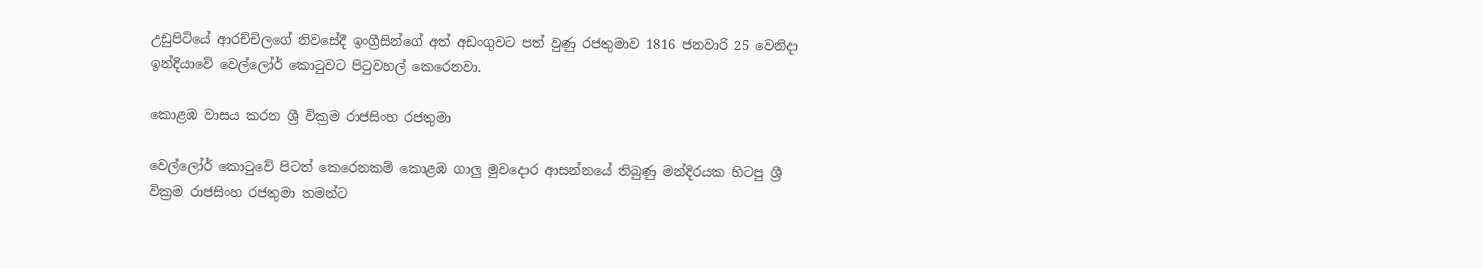උඩුපිටියේ ආරච්චිලගේ නිවසේදී ඉංග්‍රීසින්ගේ අත් අඩංගුවට පත් වුණු රජතුමාව 1816 ජනවාරි 25 වෙනිදා ඉන්දියාවේ වෙල්ලෝර් කොටුවට පිටුවහල් කෙරෙනවා.

කොළඹ වාසය කරන ශ්‍රී වික්‍රම රාජසිංහ රජතුමා

වෙල්ලෝර් කොටුවේ පිටත් කෙරෙනකම් කොළඹ ගාලු මුවදොර ආසන්නයේ තිබුණු මන්දිරයක හිටපු ශ්‍රී වික්‍රම රාජසිංහ රජතුමා තමන්ට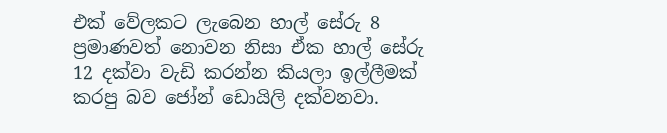එක් වේලකට ලැබෙන හාල් සේරු 8 ප්‍රමාණවත් නොවන නිසා ඒක හාල් සේරු 12 දක්වා වැඩි කරන්න කියලා ඉල්ලීමක් කරපු බව ජෝන් ඩොයිලි දක්වනවා.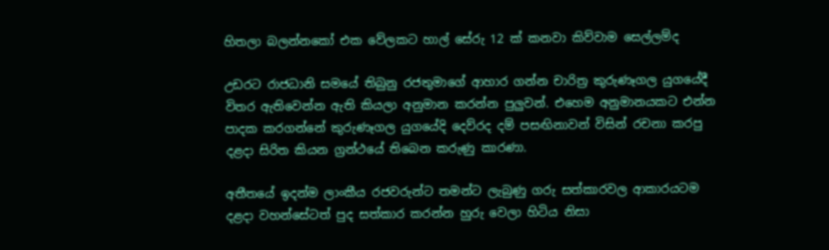හිතලා බලන්නකෝ එක වේලකට හාල් සේරු 12 ක් කනවා කිව්වාම සෙල්ලම්ද

උඩරට රාජධානි සමයේ තිබුනු රජතුමාගේ ආහාර ගන්න චාරිත්‍ර කුරුණෑගල යුගයේදී විතර ඇතිවෙන්න ඇති කියලා අනුමාන කරන්න පුලුවන්. එහෙම අනුමානයකට එන්න පාදක කරගන්නේ කුරුණෑගල යුගයේදි දෙව්රද දම් පසඟිනාවන් විසින් රචනා කරපු දළදා සිරිත කියන ග්‍රන්ථයේ තිබෙන කරුණු කාරණා.

අතීතයේ ඉදන්ම ලාංකීය රජවරුන්ට තමන්ට ලැබුණු ගරු සත්කාරවල ආකාරයටම දළදා වහන්සේටත් පුද සත්කාර කරන්න හුරු වෙලා හිටිය නිසා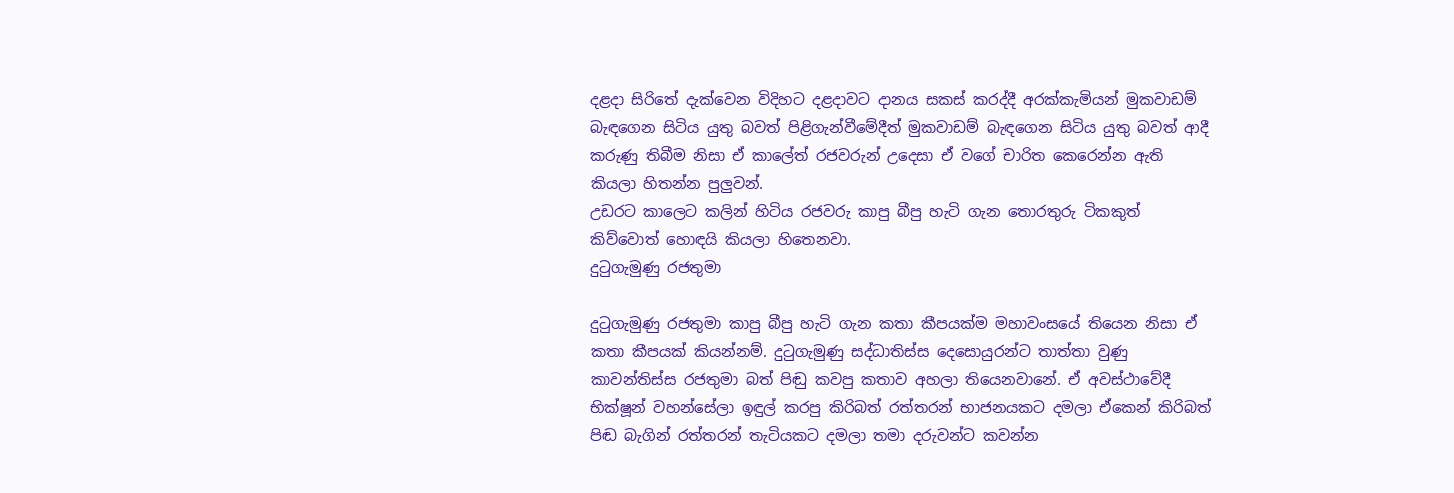දළදා සිරිතේ දැක්වෙන විදිහට දළදාවට දානය සකස් කරද්දී අරක්කැමියන් මුකවාඩම් බැඳගෙන සිටිය යුතු බවත් පිළිගැන්වීමේදීත් මුකවාඩම් බැඳගෙන සිටිය යුතු බවත් ආදී කරුණු තිබීම නිසා ඒ කාලේත් රජවරුන් උදෙසා ඒ වගේ චාරිත කෙරෙන්න ඇති කියලා හිතන්න පුලුවන්.
උඩරට කාලෙට කලින් හිටිය රජවරු කාපු බීපු හැටි ගැන තොරතුරු ටිකකුත් කිව්වොත් හොඳයි කියලා හිතෙනවා.
දුටුගැමුණු රජතුමා

දුටුගැමුණු රජතුමා කාපු බීපු හැටි ගැන කතා කීපයක්ම මහාවංසයේ තියෙන නිසා ඒ කතා කීපයක් කියන්නම්. දුටුගැමුණු සද්ධාතිස්ස දෙසොයුරන්ට තාත්තා වුණු කාවන්තිස්ස රජතුමා බත් පිඬු කවපු කතාව අහලා තියෙනවානේ. ඒ අවස්ථාවේදී භික්ෂූන් වහන්සේලා ඉඳුල් කරපු කිරිබත් රත්තරන් භාජනයකට දමලා ඒකෙන් කිරිබත් පිඬ බැගින් රත්තරන් තැටියකට දමලා තමා දරුවන්ට කවන්න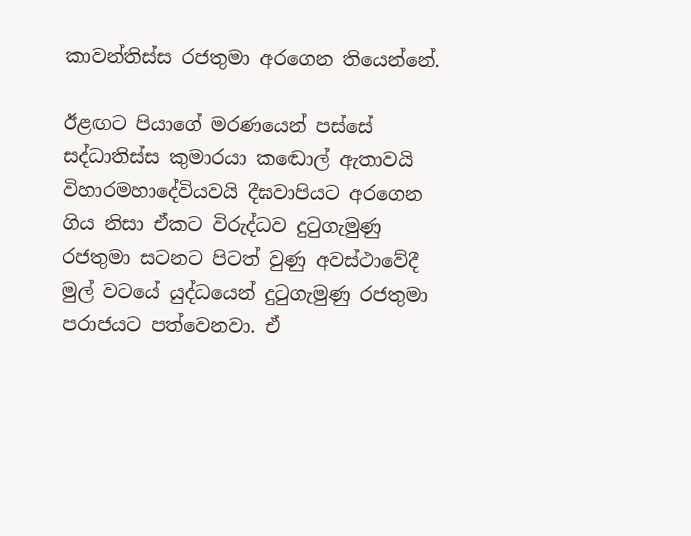කාවන්තිස්ස රජතුමා අරගෙන තියෙන්නේ.

ඊළඟට පියාගේ මරණයෙන් පස්සේ සද්ධාතිස්ස කුමාරයා කඬොල් ඇතාවයි විහාරමහාදේවියවයි දීඝවාපියට අරගෙන ගිය නිසා ඒකට විරුද්ධව දුටුගැමුණු රජතුමා සටනට පිටත් වුණු අවස්ථාවේදී මුල් වටයේ යුද්ධයෙන් දුටුගැමුණු රජතුමා පරාජයට පත්වෙනවා. ඒ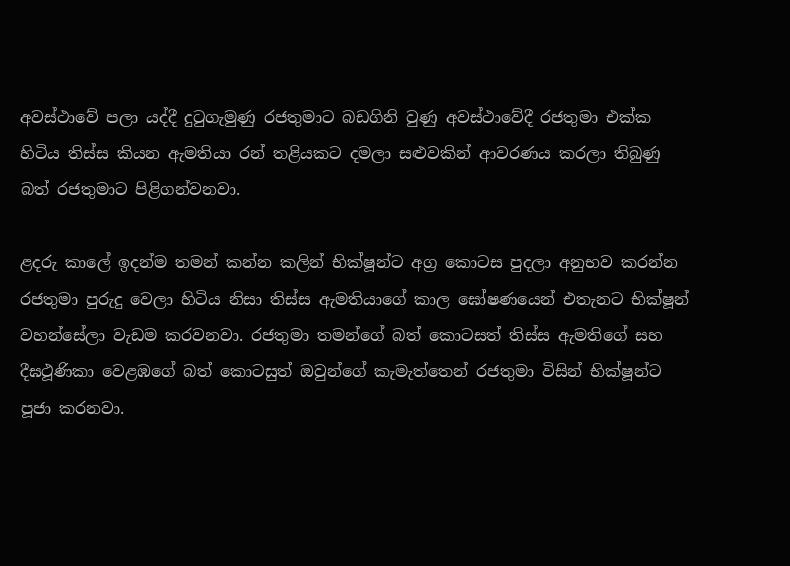අවස්ථාවේ පලා යද්දී දුටුගැමුණු රජතුමාට බඩගිනි වුණු අවස්ථාවේදී රජතුමා එක්ක හිටිය තිස්ස කියන ඇමතියා රන් තළියකට දමලා සළුවකින් ආවරණය කරලා තිබුණු බත් රජතුමාට පිළිගන්වනවා.

ළදරු කාලේ ඉදන්ම තමන් කන්න කලින් භික්ෂූන්ට අග්‍ර කොටස පුදලා අනුභව කරන්න රජතුමා පුරුදු වෙලා හිටිය නිසා තිස්ස ඇමතියාගේ කාල ඝෝෂණයෙන් එතැනට භික්ෂූන් වහන්සේලා වැඩම කරවනවා. රජතුමා තමන්ගේ බත් කොටසත් තිස්ස ඇමතිගේ සහ දීඝථූණිකා වෙළඹගේ බත් කොටසුත් ඔවුන්ගේ කැමැත්තෙන් රජතුමා විසින් භික්ෂූන්ට පූජා කරනවා.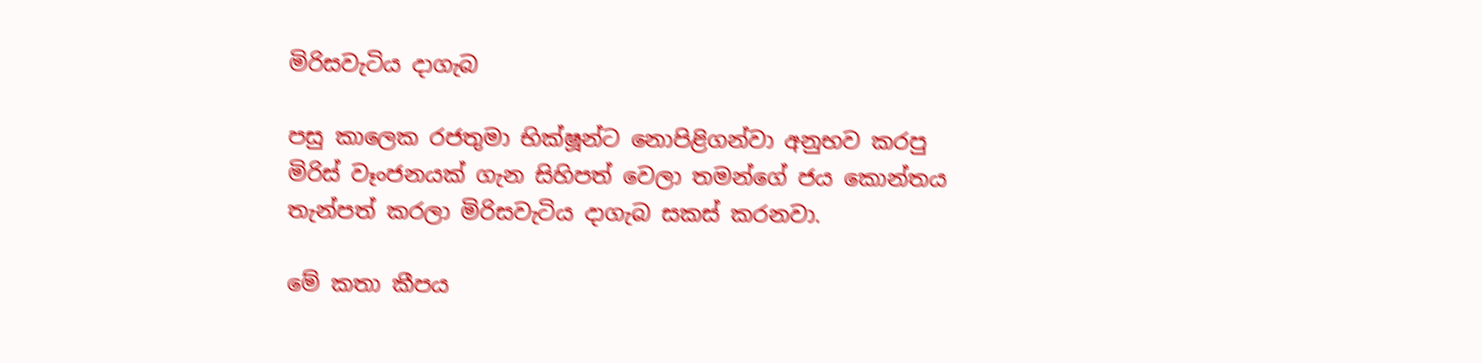මිරිසවැටිය දාගැබ

පසු කාලෙක රජතුමා භික්ෂූන්ට නොපිළිගන්වා අනුභව කරපු මිරිස් වෑංජනයක් ගැන සිහිපත් වෙලා තමන්ගේ ජය කොන්තය තැන්පත් කරලා මිරිසවැටිය දාගැබ සකස් කරනවා.

මේ කතා කීපය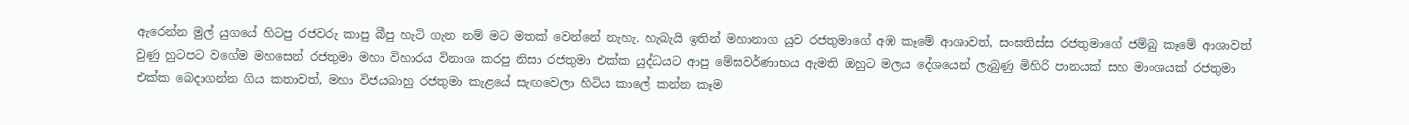ඇරෙන්න මුල් යුගයේ හිටපු රජවරු කාපු බීපු හැටි ගැන නම් මට මතක් වෙන්නේ නැහැ. හැබැයි ඉතින් මහානාග යුව රජතුමාගේ අඹ කෑමේ ආශාවත්, සංඝතිස්ස රජතුමාගේ ජම්බු කෑමේ ආශාවත් වුණු හුටපට වගේම මහසෙන් රජතුමා මහා විහාරය විනාශ කරපු නිසා රජතුමා එක්ක යුද්ධයට ආපු මේඝවර්ණාභය ඇමති ඔහුට මලය දේශයෙන් ලැබුණු මිහිරි පානයක් සහ මාංශයක් රජතුමා එක්ක බෙදාගන්න ගිය කතාවත්, මහා විජයබාහු රජතුමා කැළයේ සැඟවෙලා හිටිය කාලේ කන්න කෑම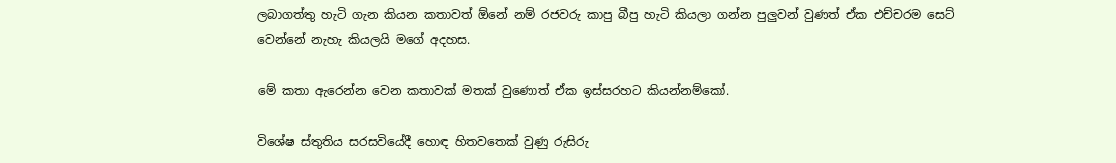ලබාගත්තු හැටි ගැන කියන කතාවත් ඕනේ නම් රජවරු කාපු බීපු හැටි කියලා ගන්න පුලුවන් වුණත් ඒක එච්චරම සෙට් වෙන්නේ නැහැ කියලයි මගේ අදහස.

මේ කතා ඇරෙන්න වෙන කතාවක් මතක් වුණොත් ඒක ඉස්සරහට කියන්නම්කෝ.

විශේෂ ස්තුතිය සරසවියේදී හොඳ හිතවතෙක් වුණු රුසිරු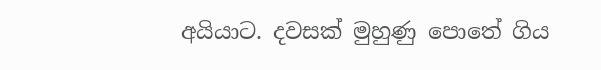අයියාට. දවසක් මුහුණු පොතේ ගිය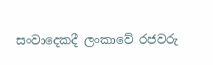සංවාදෙකදී ලංකාවේ රජවරු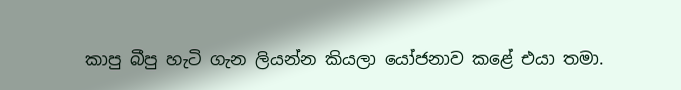කාපු බීපු හැටි ගැන ලියන්න කියලා යෝජනාව කළේ එයා තමා.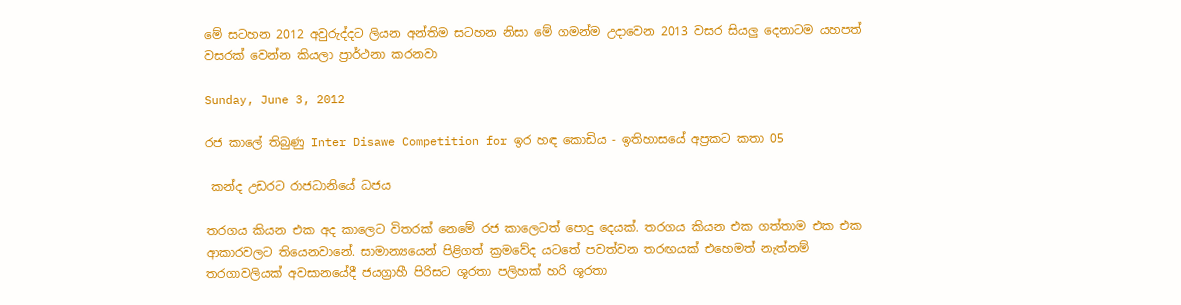මේ සටහන 2012 අවුරුද්දට ලියන අන්තිම සටහන නිසා මේ ගමන්ම උදාවෙන 2013 වසර සියලු දෙනාටම යහපත් වසරක් වෙන්න කියලා ප්‍රාර්ථනා කරනවා

Sunday, June 3, 2012

රජ කාලේ තිබුණු Inter Disawe Competition for ඉර හඳ කොඩිය - ඉතිහාසයේ අප්‍රකට කතා 05

 කන්ද උඩරට රාජධානියේ ධජය

තරගය කියන එක අද කාලෙට විතරක් නෙමේ රජ කාලෙටත් පොදු දෙයක්. තරගය කියන එක ගත්තාම එක එක ආකාරවලට තියෙනවානේ. සාමාන්‍යයෙන් පිළිගත් ක්‍රමවේද යටතේ පවත්වන තරඟයක් එහෙමත් නැත්නම් තරගාවලියක් අවසානයේදී ජයග්‍රාහී පිරිසට ශූරතා පලිහක් හරි ශූරතා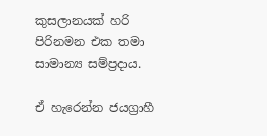කුසලානයක් හරි පිරිනමන එක තමා සාමාන්‍ය සම්ප්‍රදාය.

ඒ හැරෙන්න ජයග්‍රාහී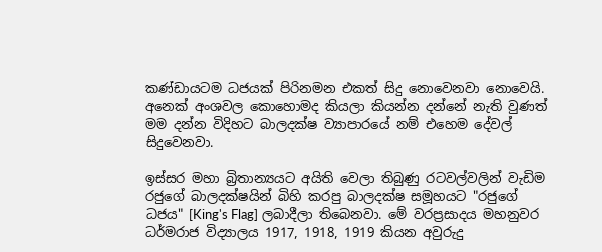කණ්ඩායටම ධජයක් පිරිනමන එකත් සිදු නොවෙනවා නොවෙයි. අනෙක් අංශවල කොහොමද කියලා කියන්න දන්නේ නැති වුණත් මම දන්න විදිහට බාලදක්ෂ ව්‍යාපාරයේ නම් එහෙම දේවල් සිදුවෙනවා.

ඉස්සර මහා බ්‍රිතාන්‍යයට අයිති වෙලා තිබුණු රටවල්වලින් වැඩිම රජුගේ බාලදක්ෂයින් බිහි කරපු බාලදක්ෂ සමූහයට "රජුගේ ධජය" [King's Flag] ලබාදීලා තිබෙනවා. මේ වරප්‍රසාදය මහනුවර ධර්මරාජ විද්‍යාලය 1917, 1918, 1919 කියන අවුරුදු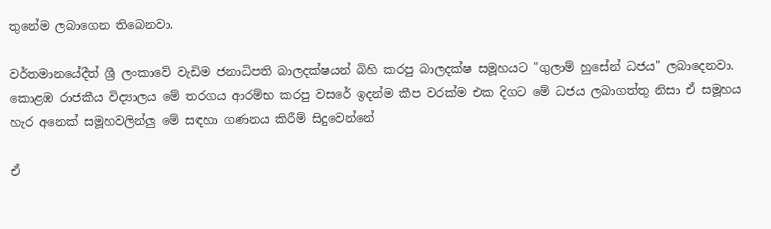තුනේම ලබාගෙන තිබෙනවා.

වර්තමානයේදීත් ශ්‍රී ලංකාවේ වැඩිම ජනාධිපති බාලදක්ෂයන් බිහි කරපු බාලදක්ෂ සමූහයට "ගුලාම් හුසේන් ධජය" ලබාදෙනවා. කොළඹ රාජකීය විද්‍යාලය මේ තරගය ආරම්භ කරපු වසරේ ඉදන්ම කීප වරක්ම එක දිගට මේ ධජය ලබාගත්තු නිසා ඒ සමූහය හැර අනෙක් සමූහවලින්ලු මේ සඳහා ගණනය කිරීම් සිදුවෙන්නේ

ඒ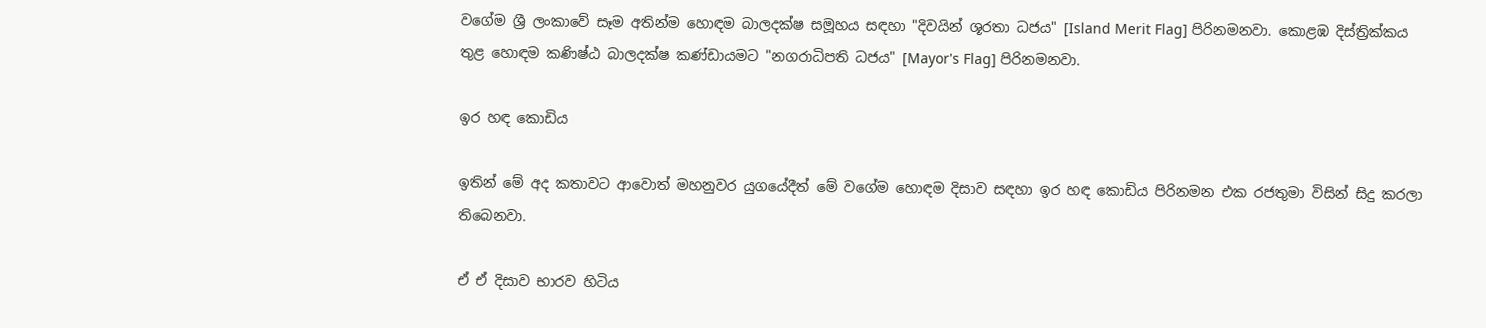වගේම ශ්‍රී ලංකාවේ සෑම අතින්ම හොඳම බාලදක්ෂ සමූහය සඳහා "දිවයින් ශූරතා ධජය" [Island Merit Flag] පිරිනමනවා. කොළඹ දිස්ත්‍රික්කය තුළ හොඳම කණිෂ්ඨ බාලදක්ෂ කණ්ඩායමට "නගරාධිපති ධජය" [Mayor's Flag] පිරිනමනවා.

ඉර හඳ කොඩිය

ඉතින් මේ අද කතාවට ආවොත් මහනුවර යුගයේදීත් මේ වගේම හොඳම දිසාව සඳහා ඉර හඳ කොඩිය පිරිනමන එක රජතුමා විසින් සිදු කරලා තිබෙනවා.

ඒ ඒ දිසාව භාරව හිටිය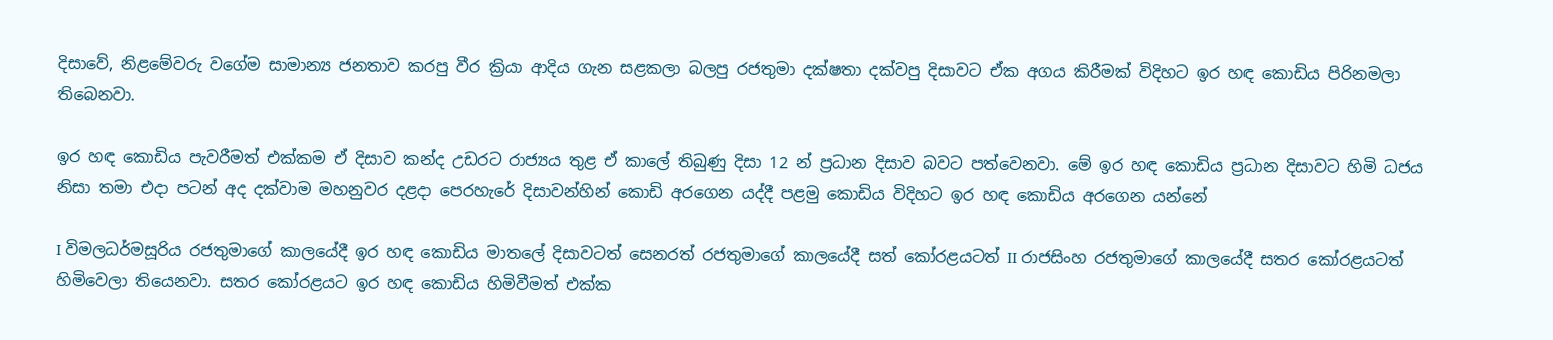දිසාවේ, නිළමේවරු වගේම සාමාන්‍ය ජනතාව කරපු වීර ක්‍රියා ආදිය ගැන සළකලා බලපු රජතුමා දක්ෂතා දක්වපු දිසාවට ඒක අගය කිරීමක් විදිහට ඉර හඳ කොඩිය පිරිනමලා තිබෙනවා.

ඉර හඳ කොඩිය පැවරීමත් එක්කම ඒ දිසාව කන්ද උඩරට රාජ්‍යය තුළ ඒ කාලේ තිබුණු දිසා 12 න් ප්‍රධාන දිසාව බවට පත්වෙනවා. මේ ඉර හඳ කොඩිය ප්‍රධාන දිසාවට හිමි ධජය නිසා තමා එදා පටන් අද දක්වාම මහනුවර දළදා පෙරහැරේ දිසාවන්හින් කොඩි අරගෙන යද්දී පළමු කොඩිය විදිහට ඉර හඳ කොඩිය අරගෙන යන්නේ

I විමලධර්මසූරිය රජතුමාගේ කාලයේදී ඉර හඳ කොඩිය මාතලේ දිසාවටත් සෙනරත් රජතුමාගේ කාලයේදී සත් කෝරළයටත් II රාජසිංහ රජතුමාගේ කාලයේදී සතර කෝරළයටත් හිමිවෙලා තියෙනවා. සතර කෝරළයට ඉර හඳ කොඩිය හිමිවීමත් එක්ක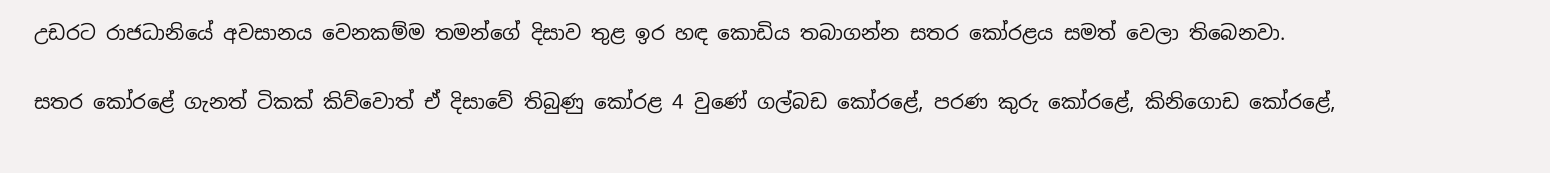උඩරට රාජධානියේ අවසානය වෙනකම්ම තමන්ගේ දිසාව තුළ ඉර හඳ කොඩිය තබාගන්න සතර කෝරළය සමත් වෙලා තිබෙනවා.

සතර කෝරළේ ගැනත් ටිකක් කිව්වොත් ඒ දිසාවේ තිබුණු කෝරළ 4 වුණේ ගල්බඩ කෝරළේ, පරණ කුරු කෝරළේ, කිනිගොඩ කෝරළේ,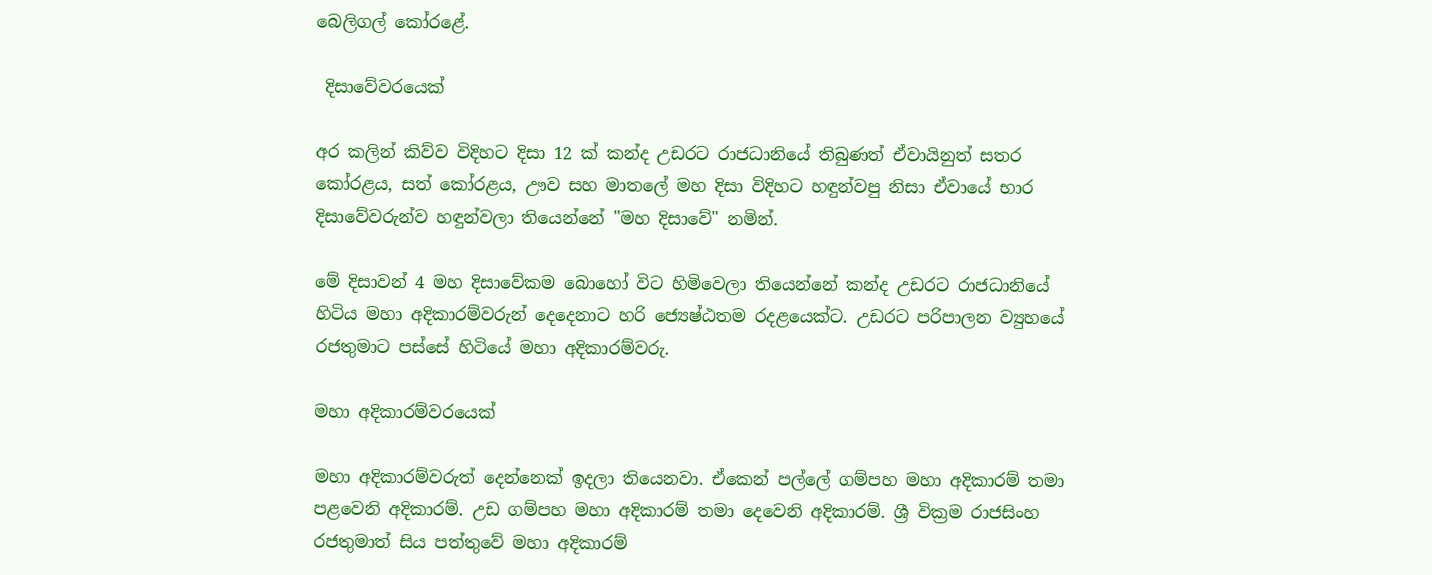බෙලිගල් කෝරළේ.

 දිසාවේවරයෙක්

අර කලින් කිව්ව විදිහට දිසා 12 ක් කන්ද උඩරට රාජධානියේ තිබුණත් ඒවායිනුත් සතර කෝරළය, සත් කෝරළය, ඌව සහ මාතලේ මහ දිසා විදිහට හඳුන්වපු නිසා ඒවායේ භාර දිසාවේවරුන්ව හඳුන්වලා තියෙන්නේ "මහ දිසාවේ" නමින්.

මේ දිසාවන් 4 මහ දිසාවේකම බොහෝ විට හිමිවෙලා තියෙන්නේ කන්ද උඩරට රාජධානියේ හිටිය මහා අදිකාරම්වරුන් දෙදෙනාට හරි ජ්‍යෙෂ්ඨතම රදළයෙක්ට. උඩරට පරිපාලන ව්‍යුහයේ රජතුමාට පස්සේ හිටියේ මහා අදිකාරම්වරු.

මහා අදිකාරම්වරයෙක්

මහා අදිකාරම්වරුත් දෙන්නෙක් ඉදලා තියෙනවා. ඒකෙන් පල්ලේ ගම්පහ මහා අදිකාරම් තමා පළවෙනි අදිකාරම්. උඩ ගම්පහ මහා අදිකාරම් තමා දෙවෙනි අදිකාරම්. ශ්‍රී වික්‍රම රාජසිංහ රජතුමාත් සිය පත්තුවේ මහා අදිකාරම්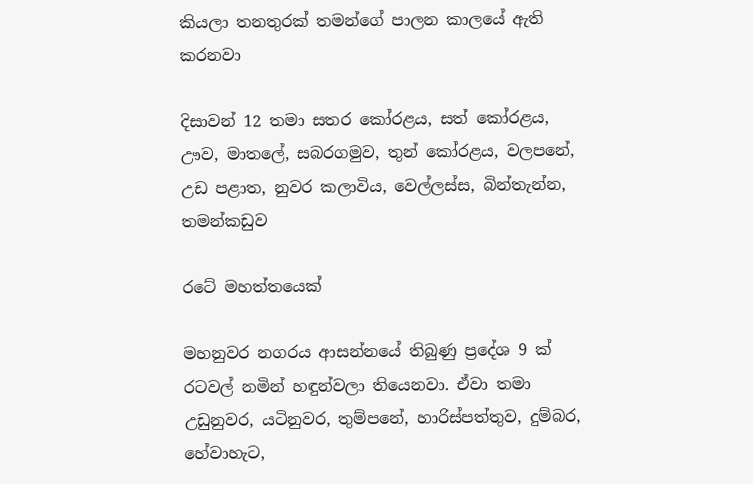කියලා තනතුරක් තමන්ගේ පාලන කාලයේ ඇති කරනවා

දිසාවන් 12 තමා සතර කෝරළය, සත් කෝරළය, ඌව, මාතලේ, සබරගමුව, තුන් කෝරළය, වලපනේ, උඩ පළාත, නුවර කලාවිය, වෙල්ලස්ස, බින්තැන්න, තමන්කඩුව

රටේ මහත්තයෙක්

මහනුවර නගරය ආසන්නයේ තිබුණු ප්‍රදේශ 9 ක් රටවල් නමින් හඳුන්වලා තියෙනවා. ඒවා තමා උඩුනුවර, යටිනුවර, තුම්පනේ, හාරිස්පත්තුව, දුම්බර, හේවාහැට,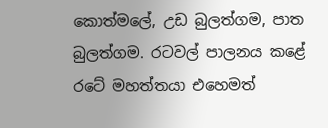කොත්මලේ, උඩ බුලත්ගම, පාත බුලත්ගම. රටවල් පාලනය කළේ රටේ මහත්තයා එහෙමත්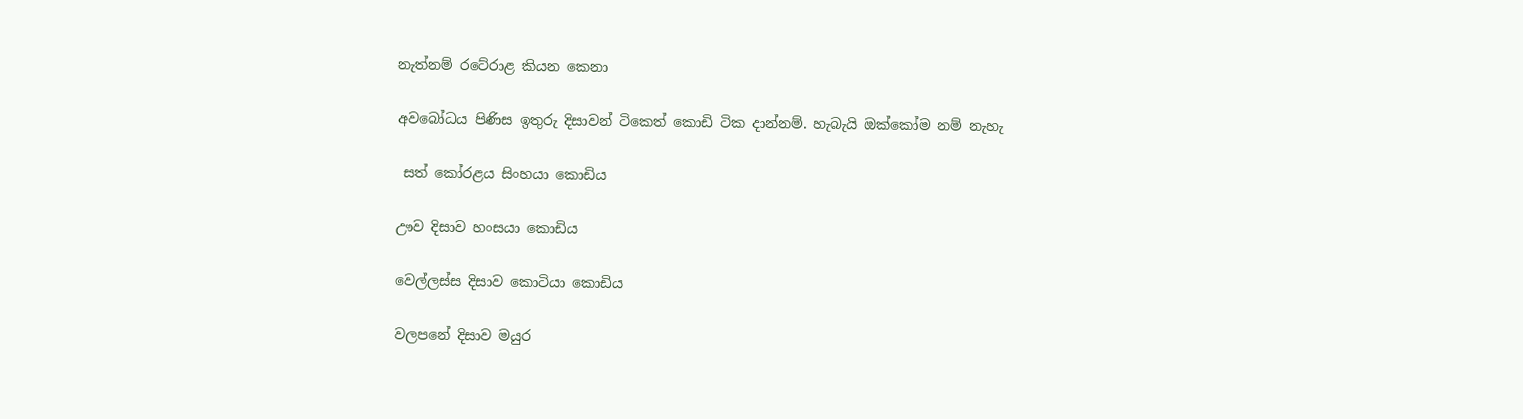නැත්නම් රටේරාළ කියන කෙනා

අවබෝධය පිණිස ඉතුරු දිසාවන් ටිකෙත් කොඩි ටික දාන්නම්. හැබැයි ඔක්කෝම නම් නැහැ

 සත් කෝරළය සිංහයා කොඩිය

ඌව දිසාව හංසයා කොඩිය

වෙල්ලස්ස දිසාව කොටියා කොඩිය

වලපනේ දිසාව මයුර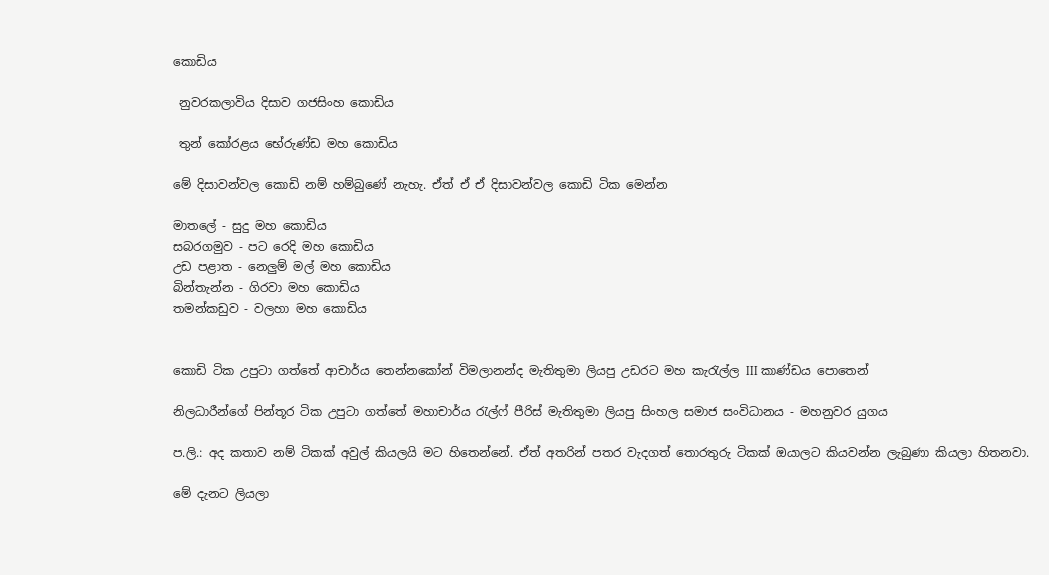කොඩිය

 නුවරකලාවිය දිසාව ගජසිංහ කොඩිය

 තුන් කෝරළය භේරුණ්ඩ මහ කොඩිය

මේ දිසාවන්වල කොඩි නම් හම්බුණේ නැහැ. ඒත් ඒ ඒ දිසාවන්වල කොඩි ටික මෙන්න

මාතලේ - සුදු මහ කොඩිය
සබරගමුව - පට රෙදි මහ කොඩිය
උඩ පළාත - නෙලුම් මල් මහ කොඩිය
බින්තැන්න - ගිරවා මහ කොඩිය
තමන්කඩුව - වලහා මහ කොඩිය


කොඩි ටික උපුටා ගත්තේ ආචාර්ය තෙන්නකෝන් විමලානන්ද මැතිතුමා ලියපු උඩරට මහ කැරැල්ල III කාණ්ඩය පොතෙන්

නිලධාරීන්ගේ පින්තූර ටික උපුටා ගත්තේ මහාචාර්ය රැල්ෆ් පීරිස් මැතිතුමා ලියපු සිංහල සමාජ සංවිධානය - මහනුවර යුගය

ප.ලි.: අද කතාව නම් ටිකක් අවුල් කියලයි මට හිතෙන්නේ. ඒත් අතරින් පතර වැදගත් තොරතුරු ටිකක් ඔයාලට කියවන්න ලැබුණා කියලා හිතනවා.

මේ දැනට ලියලා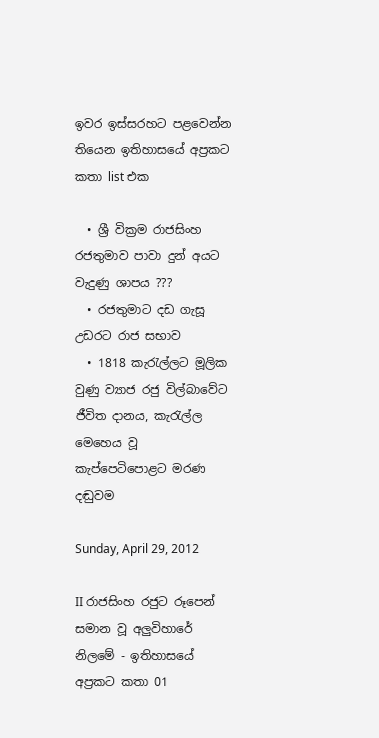ඉවර ඉස්සරහට පළවෙන්න තියෙන ඉතිහාසයේ අප්‍රකට කතා list එක

  • ශ්‍රී වික්‍රම රාජසිංහ රජතුමාව පාවා දුන් අයට වැදුණු ශාපය ???
  • රජතුමාට දඩ ගැසූ උඩරට රාජ සභාව
  • 1818 කැරැල්ලට මූලික වුණු ව්‍යාජ රජු විල්බාවේට ජීවිත දානය, කැරැල්ල මෙහෙය වූ කැප්පෙටිපොළට මරණ දඬුවම

Sunday, April 29, 2012

II රාජසිංහ රජුට රූපෙන් සමාන වූ අලුවිහාරේ නිලමේ - ඉතිහාසයේ අප්‍රකට කතා 01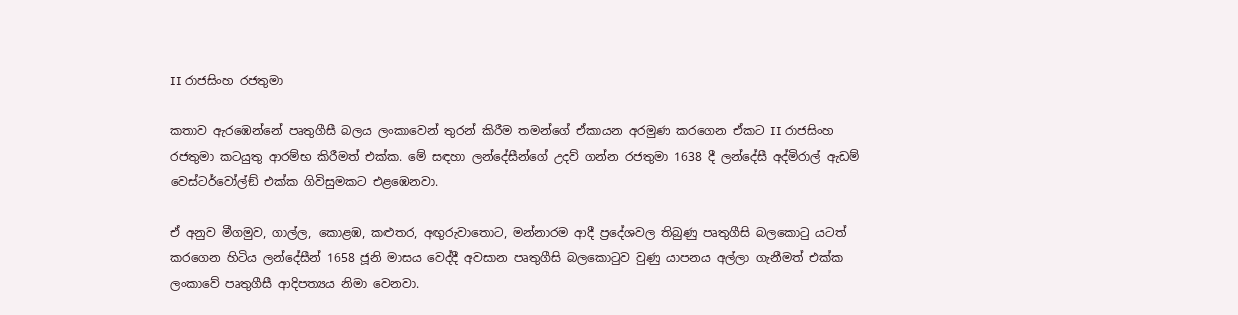II රාජසිංහ රජතුමා

කතාව ඇරඹෙන්නේ පෘතුගීසී බලය ලංකාවෙන් තුරන් කිරීම තමන්ගේ ඒකායන අරමුණ කරගෙන ඒකට II රාජසිංහ රජතුමා කටයුතු ආරම්භ කිරීමත් එක්ක. මේ සඳහා ලන්දේසීන්ගේ උදව් ගන්න රජතුමා 1638 දී ලන්දේසී අද්මිරාල් ඇඩම් වෙස්ටර්වෝල්ඞ් එක්ක ගිවිසුමකට එළඹෙනවා.

ඒ අනුව මීගමුව, ගාල්ල, කොළඹ, කළුතර, අඟුරුවාතොට, මන්නාරම ආදී ප්‍රදේශවල තිබුණු පෘතුගීසි බලකොටු යටත් කරගෙන හිටිය ලන්දේසීන් 1658 ජූනි මාසය වෙද්දී අවසාන පෘතුගීසි බලකොටුව වුණු යාපනය අල්ලා ගැනීමත් එක්ක ලංකාවේ පෘතුගීසී ආදිපත්‍යය නිමා වෙනවා.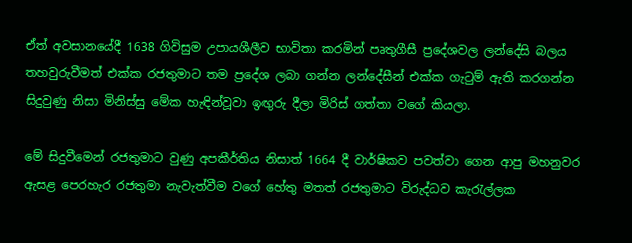ඒත් අවසානයේදී 1638 ගිවිසුම උපායශීලීව භාවිතා කරමින් පෘතුගීසී ප්‍රදේශවල ලන්දේසි බලය තහවුරුවීමත් එක්ක රජතුමාට තම ප්‍රදේශ ලබා ගන්න ලන්දේසීන් එක්ක ගැටුම් ඇති කරගන්න සිදුවුණු නිසා මිනිස්සු මේක හැඳින්වූවා ඉඟුරු දීලා මිරිස් ගත්තා වගේ කියලා.

මේ සිදුවීමෙන් රජතුමාට වුණු අපකීර්තිය නිසාත් 1664 දී වාර්ෂිකව පවත්වා ගෙන ආපු මහනුවර ඇසළ පෙරහැර රජතුමා නැවැත්වීම වගේ හේතු මතත් රජතුමාට විරුද්ධව කැරැල්ලක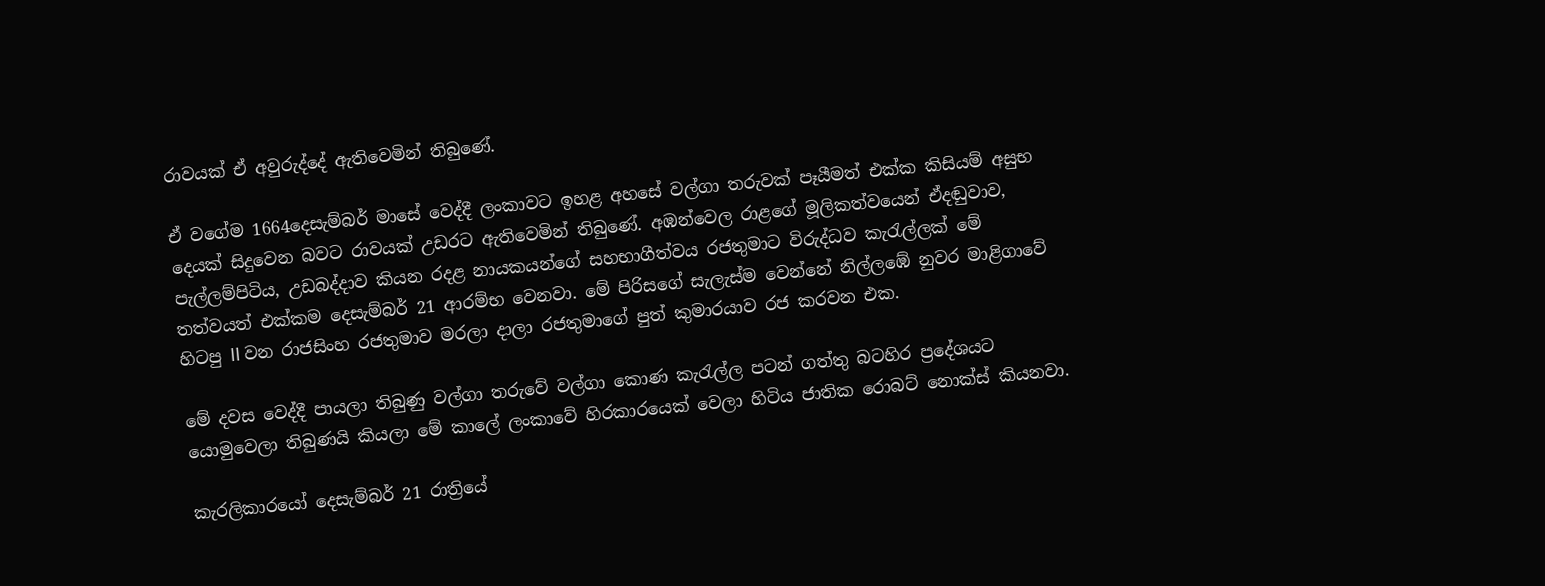රාවයක් ඒ අවුරුද්දේ ඇතිවෙමින් තිබුණේ.

ඒ වගේම 1664දෙසැම්බර් මාසේ වෙද්දී ලංකාවට ඉහළ අහසේ වල්ගා තරුවක් පෑයීමත් එක්ක කිසියම් අසුභ දෙයක් සිදුවෙන බවට රාවයක් උඩරට ඇතිවෙමින් තිබුණේ. අඹන්වෙල රාළගේ මූලිකත්වයෙන් ඒදඬුවාව, පැල්ලම්පිටිය, උඩබද්දාව කියන රදළ නායකයන්ගේ සහභාගීත්වය රජතුමාට විරුද්ධව කැරැල්ලක් මේ තත්වයත් එක්කම දෙසැම්බර් 21 ආරම්භ වෙනවා. මේ පිරිසගේ සැලැස්ම වෙන්නේ නිල්ලඹේ නුවර මාළිගාවේ හිටපු II වන රාජසිංහ රජතුමාව මරලා දාලා රජතුමාගේ පුත් කුමාරයාව රජ කරවන එක.

මේ දවස වෙද්දී පායලා තිබුණු වල්ගා තරුවේ වල්ගා කොණ කැරැල්ල පටන් ගත්තු බටහිර ප්‍රදේශයට යොමුවෙලා තිබුණයි කියලා මේ කාලේ ලංකාවේ හිරකාරයෙක් වෙලා හිටිය ජාතික රොබට් නොක්ස් කියනවා.

කැරලිකාරයෝ දෙසැම්බර් 21 රාත්‍රියේ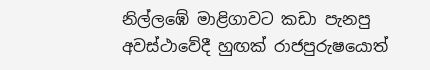නිල්ලඹේ මාළිගාවට කඩා පැනපු අවස්ථාවේදී හුඟක් රාජපුරුෂයොත්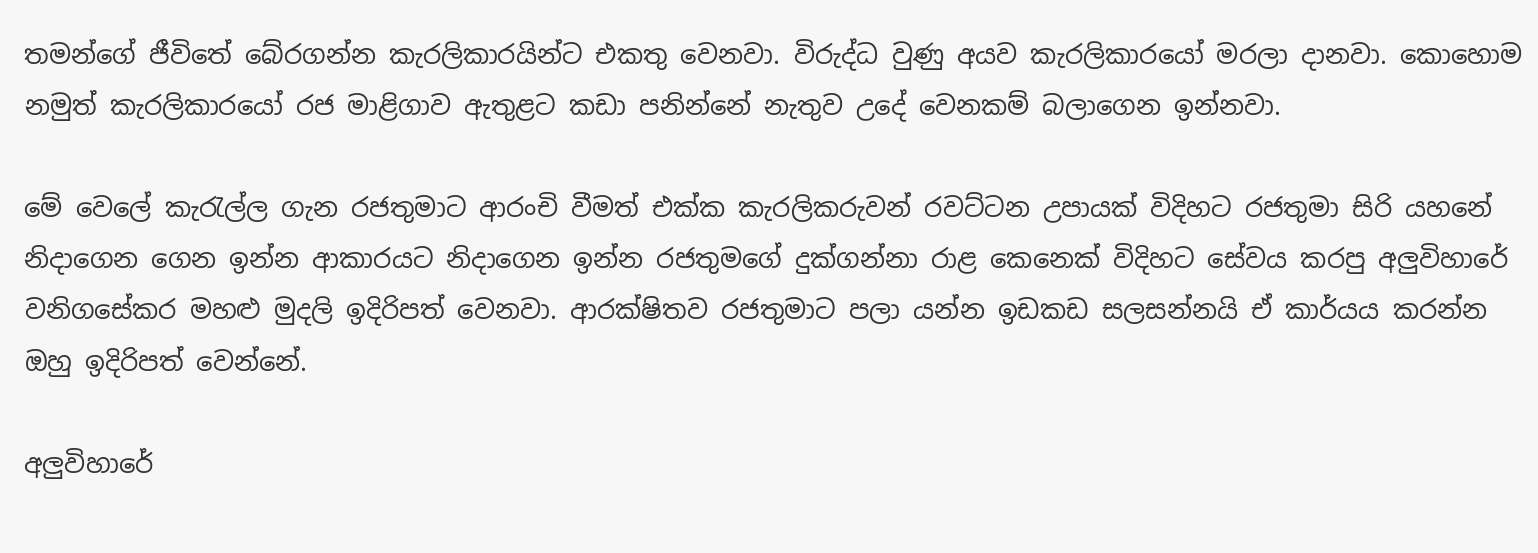තමන්ගේ ජීවිතේ බේරගන්න කැරලිකාරයින්ට එකතු වෙනවා. විරුද්ධ වුණු අයව කැරලිකාරයෝ මරලා දානවා. කොහොම නමුත් කැරලිකාරයෝ රජ මාළිගාව ඇතුළට කඩා පනින්නේ නැතුව උදේ වෙනකම් බලාගෙන ඉන්නවා.

මේ වෙලේ කැරැල්ල ගැන රජතුමාට ආරංචි වීමත් එක්ක කැරලිකරුවන් රවට්ටන උපායක් විදිහට රජතුමා සිරි යහනේ නිදාගෙන ගෙන ඉන්න ආකාරයට නිදාගෙන ඉන්න රජතුමගේ දුක්ගන්නා රාළ කෙනෙක් විදිහට සේවය කරපු අලුවිහාරේ වනිගසේකර මහළු මුදලි ඉදිරිපත් වෙනවා. ආරක්ෂිතව රජතුමාට පලා යන්න ඉඩකඩ සලසන්නයි ඒ කාර්යය කරන්න ඔහු ඉදිරිපත් වෙන්නේ.

අලුවිහාරේ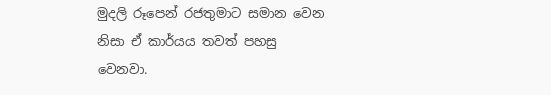මුදලි රූපෙන් රජතුමාට සමාන වෙන නිසා ඒ කාර්යය තවත් පහසු වෙනවා.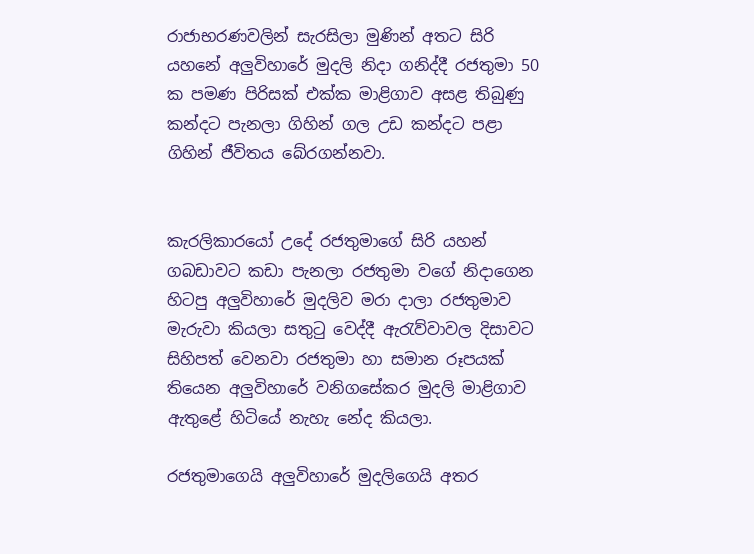රාජාභරණවලින් සැරසිලා මුණින් අතට සිරි යහනේ අලුවිහාරේ මුදලි නිදා ගනිද්දී රජතුමා 50 ක පමණ පිරිසක් එක්ක මාළිගාව අසළ තිබුණු කන්දට පැනලා ගිහින් ගල උඩ කන්දට පළා ගිහින් ජීවිතය බේරගන්නවා.


කැරලිකාරයෝ උදේ රජතුමාගේ සිරි යහන් ගබඩාවට කඩා පැනලා රජතුමා වගේ නිදාගෙන හිටපු අලුවිහාරේ මුදලිව මරා දාලා රජතුමාව මැරුවා කියලා සතුටු වෙද්දී ඇරැව්වාවල දිසාවට සිහිපත් වෙනවා රජතුමා හා සමාන රූපයක් තියෙන අලුවිහාරේ වනිගසේකර මුදලි මාළිගාව ඇතුළේ හිටියේ නැහැ නේද කියලා.

රජතුමාගෙයි අලුවිහාරේ මුදලිගෙයි අතර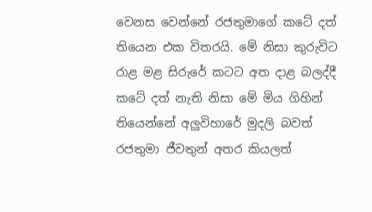වෙනස වෙන්නේ රජතුමාගේ කටේ දත් තියෙන එක විතරයි. මේ නිසා කුරුවිට රාළ මළ සිරුරේ කටට අත දාළ බලද්දී කටේ දත් නැති නිසා මේ මිය ගිහින් තියෙන්නේ අලුවිහාරේ මුදලි බවත් රජතුමා ජීවතුන් අතර කියලත්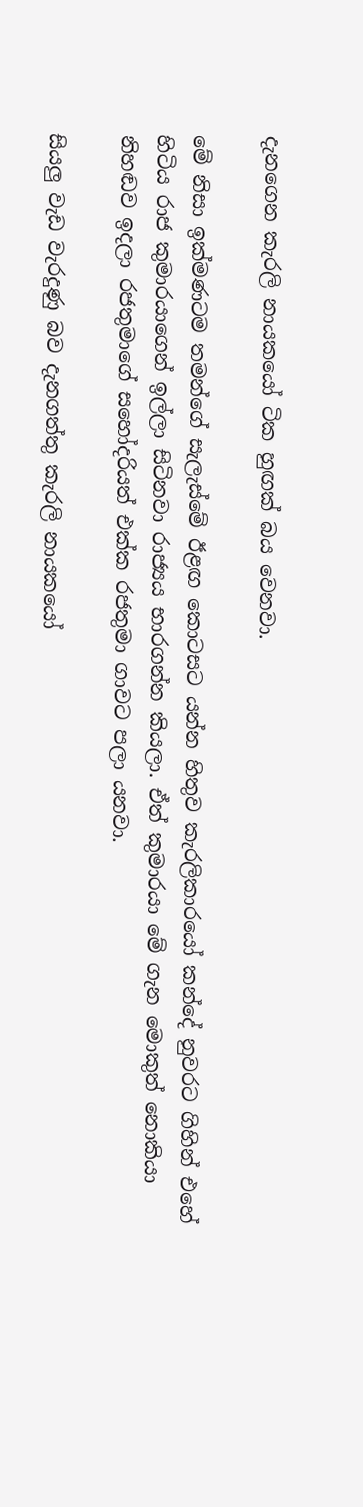දැනගෙන කැරලි නායකයෝ ටික හුඟක් බය වෙනවා.

මේ නිසා ඉක්මණටම තමන්ගේ සැලැස්මේ ඊළඟ කොටසට යන්න හිතුව කැරලිකාරයෝ කන්දේ නුවරට ගිහින් එහේ හිටිය රාජ කුමාරයාගෙන් ඉල්ලා සිටිනවා රාජ්‍යය භාරගන්න කියලා. ඒත් කුමාරයා මේ ගැන මොකුත් නොකියා නිහඬව ඉදලා රජතුමාගේ සහෝදරියත් එක්ක රජතුමා ගාවට පලා යනවා.

සියලු වැඩ වැරදුණු බව දැනගත්තු කැරලි නායකයෝ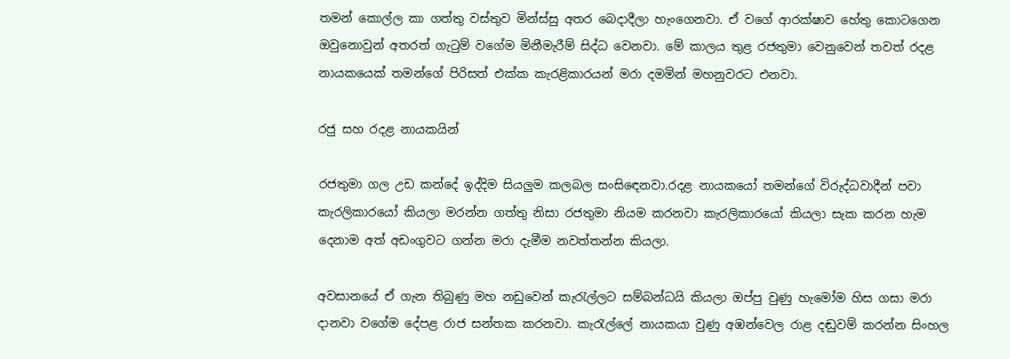තමන් කොල්ල කා ගත්තු වස්තුව මින්ස්සු අතර බෙදාදීලා හැංගෙනවා. ඒ වගේ ආරක්ෂාව හේතු කොටගෙන ඔවුනොවුන් අතරත් ගැටුම් වගේම මිනීමැරීම් සිද්ධ වෙනවා. මේ කාලය තුළ රජතුමා වෙනුවෙන් තවත් රදළ නායකයෙක් තමන්ගේ පිරිසත් එක්ක කැරළිකාරයන් මරා දමමින් මහනුවරට එනවා.

රජු සහ රදළ නායකයින්

රජතුමා ගල උඩ කන්දේ ඉද්දිම සියලුම කලබල සංසිඳෙනවා.රදළ නායකයෝ තමන්ගේ විරුද්ධවාදීන් පවා කැරලිකාරයෝ කියලා මරන්න ගත්තු නිසා රජතුමා නියම කරනවා කැරලිකාරයෝ කියලා සැක කරන හැම දෙනාම අත් අඩංගුවට ගන්න මරා දැමීම නවත්තන්න කියලා.

අවසානයේ ඒ ගැන තිබුණු මහ නඩුවෙන් කැරැල්ලට සම්බන්ධයි කියලා ඔප්පු වුණු හැමෝම හිස ගසා මරා දානවා වගේම දේපළ රාජ සන්තක කරනවා. කැරැල්ලේ නායකයා වුණු අඹන්වෙල රාළ දඬුවම් කරන්න සිංහල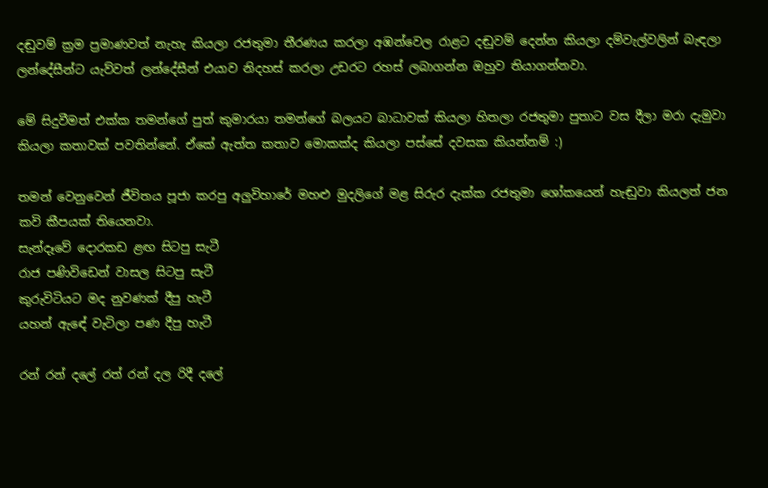දඬුවම් ක්‍රම ප්‍රමාණවත් නැහැ කියලා රජතුමා තීරණය කරලා අඹන්වෙල රාළට දඬුවම් දෙන්න කියලා දම්වැල්වලින් බැඳලා ලන්දේසීන්ට යැව්වත් ලන්දේසීන් එයාව නිදහස් කරලා උඩරට රහස් ලබාගන්න ඔහුව තියාගන්නවා.

මේ සිදුවීමත් එක්ක තමන්ගේ පුත් කුමාරයා තමන්ගේ බලයට බාධාවක් කියලා හිතලා රජතුමා පුතාට වස දීලා මරා දැමුවා කියලා කතාවක් පවතින්නේ. ඒකේ ඇත්ත කතාව මොකක්ද කියලා පස්සේ දවසක කියන්නම් :)

තමන් වෙනුවෙන් ජීවිතය පූජා කරපු අලුවිහාරේ මහළු මුදලිගේ මළ සිරුර දැක්ක රජතුමා ශෝකයෙන් හැඬුවා කියලත් ජන කවි කීපයක් තියෙනවා.
සැන්දෑවේ දොරකඩ ළඟ සිටපු සැටී
රාජ පණිවිඩෙන් වාසල සිටපු සැටී
කුරුවිටියට මද නුවණක් දීපු හැටී
යහන් ඇඳේ වැටිලා පණ දීපු හැටී

රන් රන් දලේ රත් රන් දල රිදී දලේ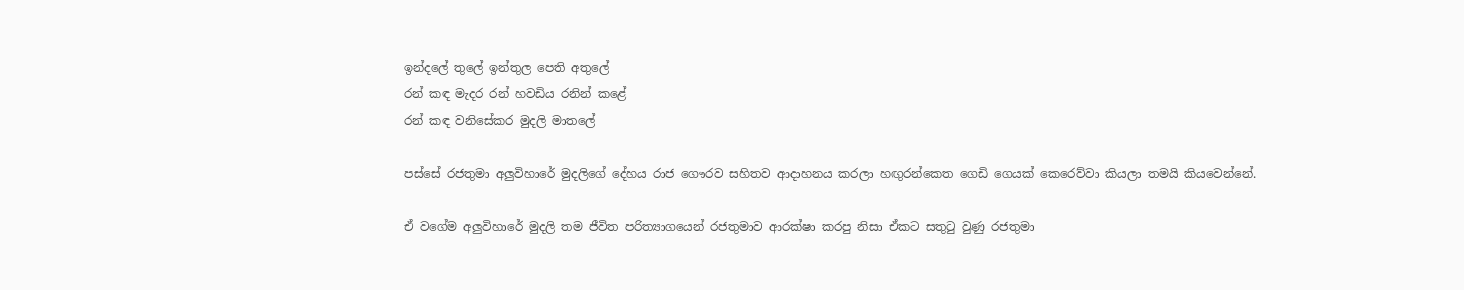ඉන්දලේ තුලේ ඉන්තුල පෙති අතුලේ
රන් කඳ මැදර රන් හවඩිය රනින් කළේ
රන් කඳ වනිසේකර මුදලි මාතලේ

පස්සේ රජතුමා අලුවිහාරේ මුදලිගේ දේහය රාජ ගෞරව සහිතව ආදාහනය කරලා හඟුරන්කෙත ගෙඩි ගෙයක් කෙරෙව්වා කියලා තමයි කියවෙන්නේ.

ඒ වගේම අලුවිහාරේ මුදලි තම ජීවිත පරිත්‍යාගයෙන් රජතුමාව ආරක්ෂා කරපු නිසා ඒකට සතුටු වුණු රජතුමා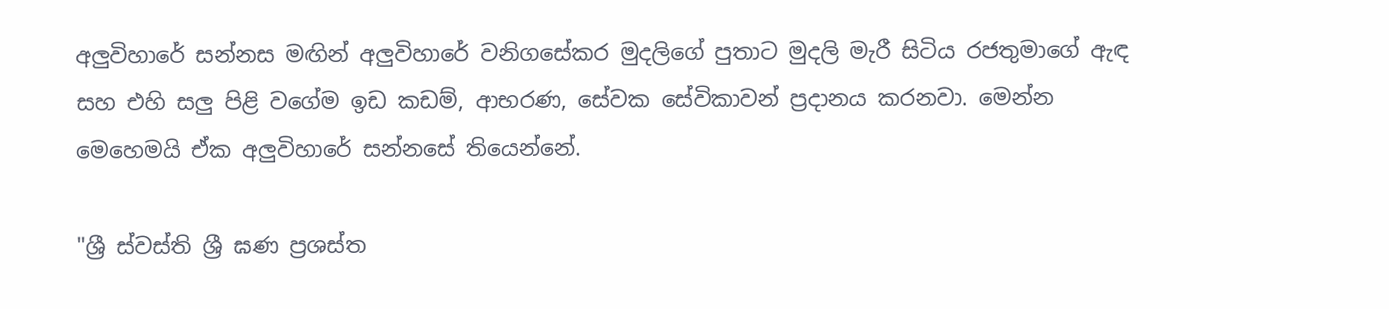අලුවිහාරේ සන්නස මඟින් අලුවිහාරේ වනිගසේකර මුදලිගේ පුතාට මුදලි මැරී සිටිය රජතුමාගේ ඇඳ සහ එහි සලු පිළි වගේම ඉඩ කඩම්, ආභරණ, සේවක සේවිකාවන් ප්‍රදානය කරනවා. මෙන්න මෙහෙමයි ඒක අලුවිහාරේ සන්නසේ තියෙන්නේ.

"ශ්‍රී ස්වස්ති ශ්‍රී ඝණ ප්‍රශස්ත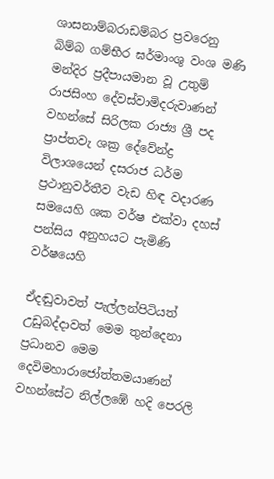ශාසනාම්බරාඩම්බර ප්‍රවරෙනු බිම්බ ගම්භීර ඝර්මාංශු වංශ මණි මන්දිර ප්‍රදීපායමාන වූ උතුම් රාජසිංහ දේවස්වාමිදරුවාණන් වහන්සේ සිරිලක රාජ්‍ය ශ්‍රී පද ප්‍රාප්තවැ ශක්‍ර දේවේන්ද්‍ර විලාශයෙන් දසරාජ ධර්ම ප්‍රථානුවර්තීව වැඩ හිඳ වදාරණ සමයෙහි ශක වර්ෂ එක්වා දහස් පන්සිය අනුහයට පැමිණි වර්ෂයෙහි

ඒදඬුවාවත් පැල්ලන්පිටියත් උඩුබද්දාවත් මෙම තුන්දෙනා ප්‍රධානව මෙම දෙවිමහාරාජෝත්තමයාණන් වහන්සේට නිල්ලඹේ හදි පෙරලි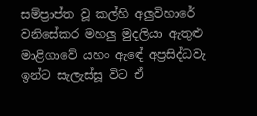සම්ප්‍රාප්ත වූ කල්හි අලුවිහාරේ වනිසේකර මහලු මුදලියා ඇතුළු මාළිගාවේ යහං ඇඳේ අප්‍රසිද්ධවැ ඉන්ට සැලැස්සූ විට ඒ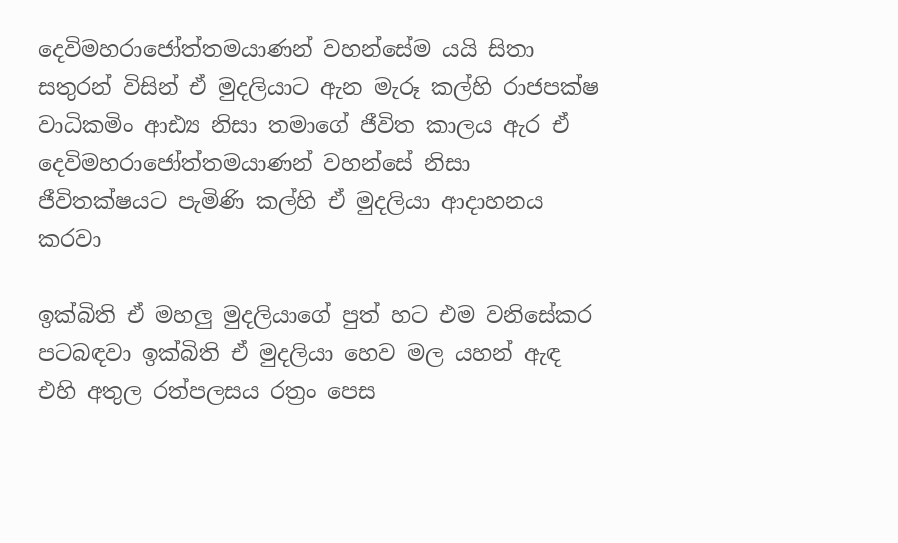දෙවිමහරාජෝත්තමයාණන් වහන්සේම යයි සිතා සතුරන් විසින් ඒ මුදලියාට ඇන මැරූ කල්හි රාජපක්ෂ වාධිකමිං ආඪ්‍ය නිසා තමාගේ ජීවිත කාලය ඇර ඒ දෙවිමහරාජෝත්තමයාණන් වහන්සේ නිසා ජීවිතක්ෂයට පැමිණි කල්හි ඒ මුදලියා ආදාහනය කරවා

ඉක්බිති ඒ මහලු මුදලියාගේ පුත් හට එම වනිසේකර පටබඳවා ඉක්බිති ඒ මුදලියා හෙව මල යහන් ඇඳ එහි අතුල රත්පලසය රත්‍රං පෙස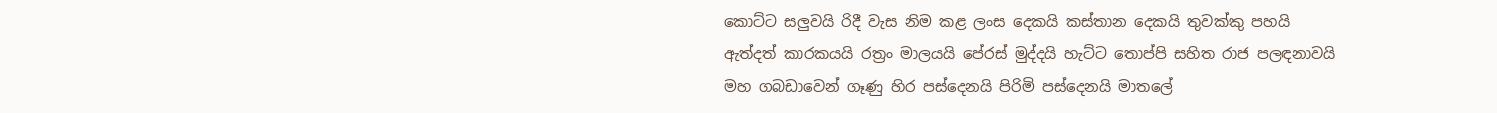කොට්ට සලුවයි රිදී වැස නිම කළ ලංස දෙකයි කස්තාන දෙකයි තුවක්කු පහයි ඇත්දත් කාරකයයි රත්‍රං මාලයයි පේරස් මුද්දයි හැට්ට තොප්පි සහිත රාජ පලඳනාවයි මහ ගබඩාවෙන් ගෑණු හිර පස්දෙනයි පිරිමි පස්දෙනයි මාතලේ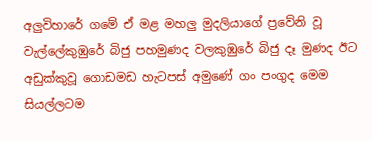අලුවිහාරේ ගමේ ඒ මළ මහලු මුදලියාගේ ප්‍රවේනි වූ වැල්ලේකුඹුරේ බිජු පහමුණද වලකුඹුරේ බිජු දෑ මුණද ඊට අඩුක්කුවූ ගොඩමඩ හැටපස් අමුණේ ගං පංගුද මෙම සියල්ලටම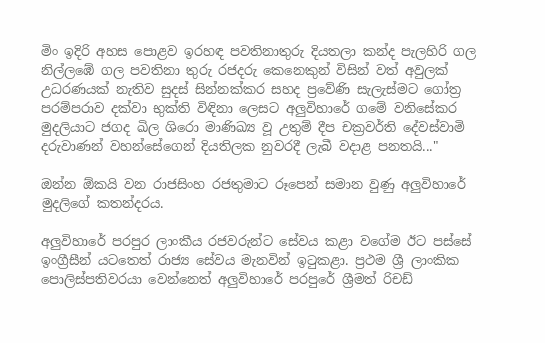මිං ඉදිරි අහස පොළව ඉරහඳ පවතිනාතුරු දියතලා කන්ද පැලහිරි ගල නිල්ලඹේ ගල පවතිනා තුරු රජදරු කෙනෙකුන් විසින් වත් අවුලක් උධරණයක් නැතිව සුදස් සින්නක්කර සහද ප්‍රවේණි සැලැස්මට ගෝත්‍ර පරම්පරාව දක්වා භුක්ති විඳිනා ලෙසට අලුවිහාරේ ගමේ වනිසේකර මුදලියාට ජගද ඛිල ශිරො මාණිඛ්‍ය වූ උතුම් දීප චක්‍රවර්ති දේවස්වාමි දරුවාණන් වහන්සේගෙන් දියතිලක නුවරදී ලැබී වදාළ පනතයි..."

ඔන්න ඕකයි වන රාජසිංහ රජතුමාට රූපෙන් සමාන වුණු අලුවිහාරේ මුදලිගේ කතන්දරය.

අලුවිහාරේ පරපුර ලාංකීය රජවරුන්ට සේවය කළා වගේම ඊට පස්සේ ඉංග්‍රීසීන් යටතෙත් රාජ්‍ය සේවය මැනවින් ඉටුකළා. ප්‍රථම ශ්‍රී ලාංකික පොලිස්පතිවරයා වෙන්නෙත් අලුවිහාරේ පරපුරේ ශ්‍රීමත් රිචඩ්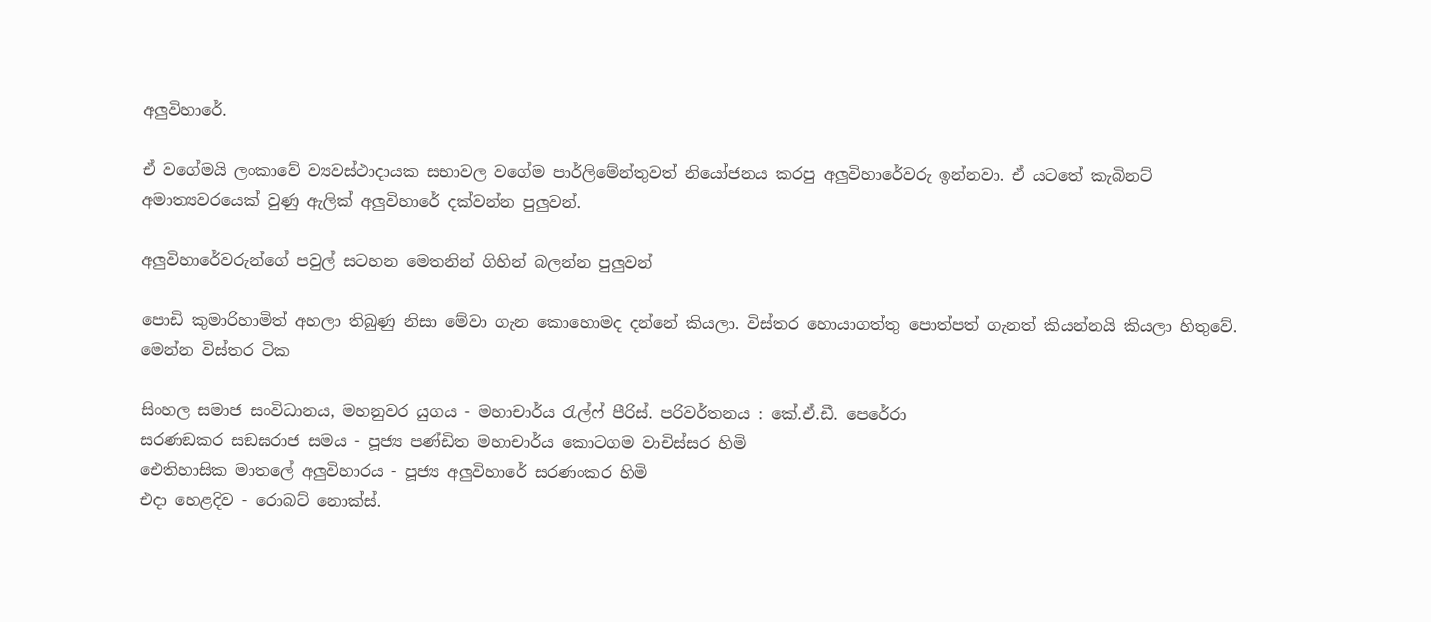අලුවිහාරේ.

ඒ වගේමයි ලංකාවේ ව්‍යවස්ථාදායක සභාවල වගේම පාර්ලිමේන්තුවත් නියෝජනය කරපු අලුවිහාරේවරු ඉන්නවා. ඒ යටතේ කැබිනට් අමාත්‍යවරයෙක් වුණු ඇලික් අලුවිහාරේ දක්වන්න පුලුවන්.

අලුවිහාරේවරුන්ගේ පවුල් සටහන මෙතනින් ගිහින් බලන්න පුලුවන්

පොඩි කුමාරිහාමිත් අහලා තිබුණු නිසා මේවා ගැන කොහොමද දන්නේ කියලා. විස්තර හොයාගත්තු පොත්පත් ගැනත් කියන්නයි කියලා හිතුවේ. මෙන්න විස්තර ටික

සිංහල සමාජ සංවිධානය, මහනුවර යුගය - මහාචාර්ය රැල්ෆ් පීරිස්. පරිවර්තනය : කේ.ඒ.ඩී. පෙරේරා
සරණඞකර සඞඝරාජ සමය - පූජ්‍ය පණ්ඩිත මහාචාර්ය කොටගම වාචිස්සර හිමි
ඓතිහාසික මාතලේ අලුවිහාරය - පූජ්‍ය අලුවිහාරේ සරණංකර හිමි
එදා හෙළදිව - රොබට් නොක්ස්.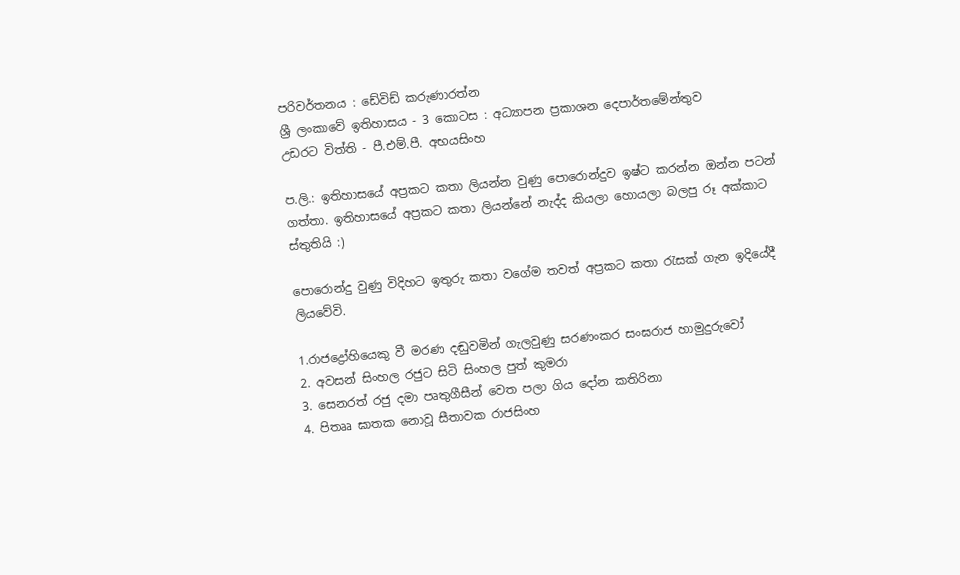පරිවර්තනය : ඩේවිඩ් කරුණාරත්න
ශ්‍රී ලංකාවේ ඉතිහාසය - 3 කොටස : අධ්‍යාපන ප්‍රකාශන දෙපාර්තමේන්තුව
උඩරට විත්ති - පී.එම්.පී. අභයසිංහ

ප.ලි.: ඉතිහාසයේ අප්‍රකට කතා ලියන්න වුණු පොරොන්දුව ඉෂ්ට කරන්න ඔන්න පටන් ගත්තා. ඉතිහාසයේ අප්‍රකට කතා ලියන්නේ නැද්ද කියලා හොයලා බලපු රූ අක්කාට ස්තුතියි :)

පොරොන්දු වුණු විදිහට ඉතුරු කතා වගේම තවත් අප්‍රකට කතා රැසක් ගැන ඉදියේදී ලියවේවි.

1.රාජද්‍රෝහියෙකු වී මරණ දඬුවමින් ගැලවුණු සරණංකර සංඝරාජ හාමුදුරුවෝ
2. අවසන් සිංහල රජුට සිටි සිංහල පුත් කුමරා
3. සෙනරත් රජු දමා පෘතුගීසීන් වෙත පලා ගිය දෝන කතිරිනා
4. පිතෲ ඝාතක නොවූ සීතාවක රාජසිංහ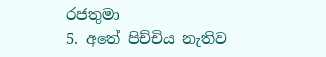රජතුමා
5. අතේ පිච්චිය නැතිව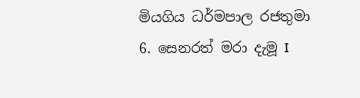මියගිය ධර්මපාල රජතුමා
6. සෙනරත් මරා දැමූ I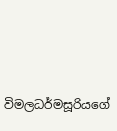විමලධර්මසූරියගේ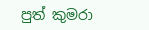පුත් කුමරා